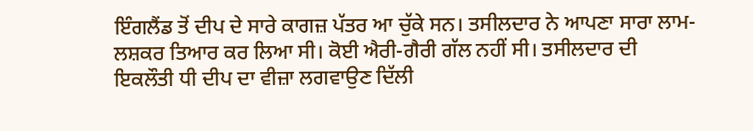ਇੰਗਲੈਂਡ ਤੋਂ ਦੀਪ ਦੇ ਸਾਰੇ ਕਾਗਜ਼ ਪੱਤਰ ਆ ਚੁੱਕੇ ਸਨ। ਤਸੀਲਦਾਰ ਨੇ ਆਪਣਾ ਸਾਰਾ ਲਾਮ-ਲਸ਼ਕਰ ਤਿਆਰ ਕਰ ਲਿਆ ਸੀ। ਕੋਈ ਐਰੀ-ਗੈਰੀ ਗੱਲ ਨਹੀਂ ਸੀ। ਤਸੀਲਦਾਰ ਦੀ ਇਕਲੌਤੀ ਧੀ ਦੀਪ ਦਾ ਵੀਜ਼ਾ ਲਗਵਾਉਣ ਦਿੱਲੀ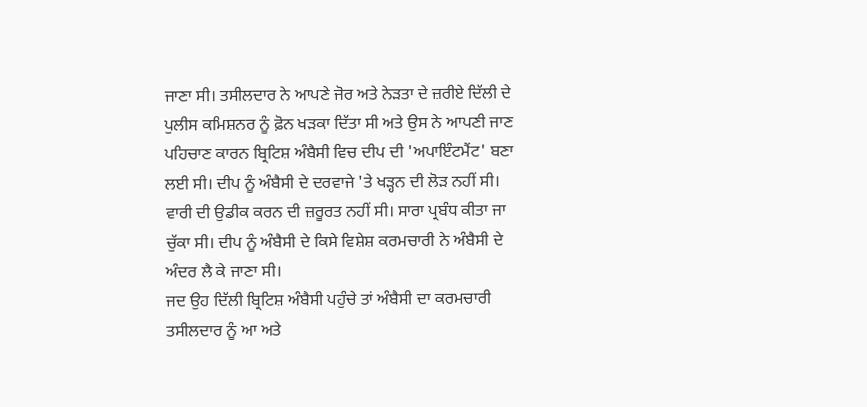ਜਾਣਾ ਸੀ। ਤਸੀਲਦਾਰ ਨੇ ਆਪਣੇ ਜੋਰ ਅਤੇ ਨੇੜਤਾ ਦੇ ਜ਼ਰੀਏ ਦਿੱਲੀ ਦੇ ਪੁਲੀਸ ਕਮਿਸ਼ਨਰ ਨੂੰ ਫ਼ੋਨ ਖੜਕਾ ਦਿੱਤਾ ਸੀ ਅਤੇ ਉਸ ਨੇ ਆਪਣੀ ਜਾਣ ਪਹਿਚਾਣ ਕਾਰਨ ਬ੍ਰਿਟਿਸ਼ ਅੰਬੈਸੀ ਵਿਚ ਦੀਪ ਦੀ 'ਅਪਾਇੰਟਮੈਂਟ' ਬਣਾ ਲਈ ਸੀ। ਦੀਪ ਨੂੰ ਅੰਬੈਸੀ ਦੇ ਦਰਵਾਜੇ 'ਤੇ ਖੜ੍ਹਨ ਦੀ ਲੋੜ ਨਹੀਂ ਸੀ। ਵਾਰੀ ਦੀ ਉਡੀਕ ਕਰਨ ਦੀ ਜ਼ਰੂਰਤ ਨਹੀਂ ਸੀ। ਸਾਰਾ ਪ੍ਰਬੰਧ ਕੀਤਾ ਜਾ ਚੁੱਕਾ ਸੀ। ਦੀਪ ਨੂੰ ਅੰਬੈਸੀ ਦੇ ਕਿਸੇ ਵਿਸ਼ੇਸ਼ ਕਰਮਚਾਰੀ ਨੇ ਅੰਬੈਸੀ ਦੇ ਅੰਦਰ ਲੈ ਕੇ ਜਾਣਾ ਸੀ।
ਜਦ ਉਹ ਦਿੱਲੀ ਬ੍ਰਿਟਿਸ਼ ਅੰਬੈਸੀ ਪਹੁੰਚੇ ਤਾਂ ਅੰਬੈਸੀ ਦਾ ਕਰਮਚਾਰੀ ਤਸੀਲਦਾਰ ਨੂੰ ਆ ਅਤੇ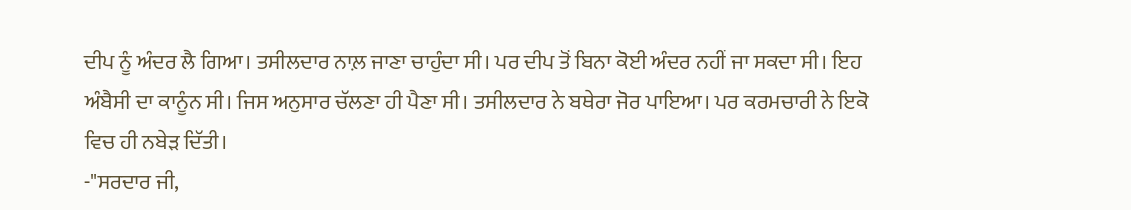ਦੀਪ ਨੂੰ ਅੰਦਰ ਲੈ ਗਿਆ। ਤਸੀਲਦਾਰ ਨਾਲ਼ ਜਾਣਾ ਚਾਹੁੰਦਾ ਸੀ। ਪਰ ਦੀਪ ਤੋਂ ਬਿਨਾ ਕੋਈ ਅੰਦਰ ਨਹੀਂ ਜਾ ਸਕਦਾ ਸੀ। ਇਹ ਅੰਬੈਸੀ ਦਾ ਕਾਨੂੰਨ ਸੀ। ਜਿਸ ਅਨੁਸਾਰ ਚੱਲਣਾ ਹੀ ਪੈਣਾ ਸੀ। ਤਸੀਲਦਾਰ ਨੇ ਬਥੇਰਾ ਜੋਰ ਪਾਇਆ। ਪਰ ਕਰਮਚਾਰੀ ਨੇ ਇਕੋ ਵਿਚ ਹੀ ਨਬੇੜ ਦਿੱਤੀ।
-"ਸਰਦਾਰ ਜੀ,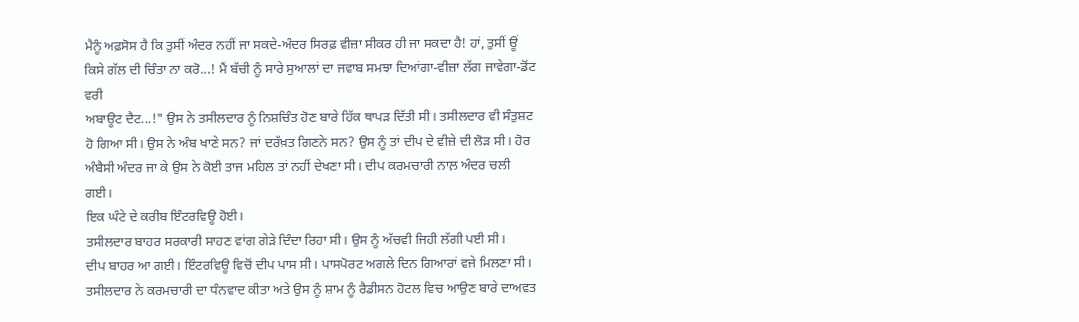ਮੈਨੂੰ ਅਫ਼ਸੋਸ ਹੈ ਕਿ ਤੁਸੀਂ ਅੰਦਰ ਨਹੀਂ ਜਾ ਸਕਦੇ-ਅੰਦਰ ਸਿਰਫ਼ ਵੀਜ਼ਾ ਸੀਕਰ ਹੀ ਜਾ ਸਕਦਾ ਹੈ! ਹਾਂ, ਤੁਸੀਂ ਊਂ ਕਿਸੇ ਗੱਲ ਦੀ ਚਿੰਤਾ ਨਾ ਕਰੋ...! ਮੈਂ ਬੱਚੀ ਨੂੰ ਸਾਰੇ ਸੁਆਲਾਂ ਦਾ ਜਵਾਬ ਸਮਝਾ ਦਿਆਂਗਾ-ਵੀਜ਼ਾ ਲੱਗ ਜਾਵੇਗਾ-ਡੋਂਟ ਵਰੀ
ਅਬਾਊਟ ਦੈਟ...!" ਉਸ ਨੇ ਤਸੀਲਦਾਰ ਨੂੰ ਨਿਸ਼ਚਿੰਤ ਹੋਣ ਬਾਰੇ ਹਿੱਕ ਥਾਪੜ ਦਿੱਤੀ ਸੀ। ਤਸੀਲਦਾਰ ਵੀ ਸੰਤੁਸ਼ਟ ਹੋ ਗਿਆ ਸੀ। ਉਸ ਨੇ ਅੰਬ ਖਾਣੇ ਸਨ? ਜਾਂ ਦਰੱਖ਼ਤ ਗਿਣਨੇ ਸਨ? ਉਸ ਨੂੰ ਤਾਂ ਦੀਪ ਦੇ ਵੀਜ਼ੇ ਦੀ ਲੋੜ ਸੀ। ਹੋਰ ਅੰਬੈਸੀ ਅੰਦਰ ਜਾ ਕੇ ਉਸ ਨੇ ਕੋਈ ਤਾਜ ਮਹਿਲ ਤਾਂ ਨਹੀਂ ਦੇਖਣਾ ਸੀ। ਦੀਪ ਕਰਮਚਾਰੀ ਨਾਲ਼ ਅੰਦਰ ਚਲੀ ਗਈ।
ਇਕ ਘੰਟੇ ਦੇ ਕਰੀਬ ਇੰਟਰਵਿਊ ਹੋਈ।
ਤਸੀਲਦਾਰ ਬਾਹਰ ਸਰਕਾਰੀ ਸਾਹਣ ਵਾਂਗ ਗੇੜੇ ਦਿੰਦਾ ਰਿਹਾ ਸੀ। ਉਸ ਨੂੰ ਅੱਚਵੀ ਜਿਹੀ ਲੱਗੀ ਪਈ ਸੀ।
ਦੀਪ ਬਾਹਰ ਆ ਗਈ। ਇੰਟਰਵਿਊ ਵਿਚੋਂ ਦੀਪ ਪਾਸ ਸੀ। ਪਾਸਪੋਰਟ ਅਗਲੇ ਦਿਨ ਗਿਆਰਾਂ ਵਜੇ ਮਿਲਣਾ ਸੀ। ਤਸੀਲਦਾਰ ਨੇ ਕਰਮਚਾਰੀ ਦਾ ਧੰਨਵਾਦ ਕੀਤਾ ਅਤੇ ਉਸ ਨੂੰ ਸ਼ਾਮ ਨੂੰ ਰੈਡੀਸਨ ਹੋਟਲ ਵਿਚ ਆਉਣ ਬਾਰੇ ਦਾਅਵਤ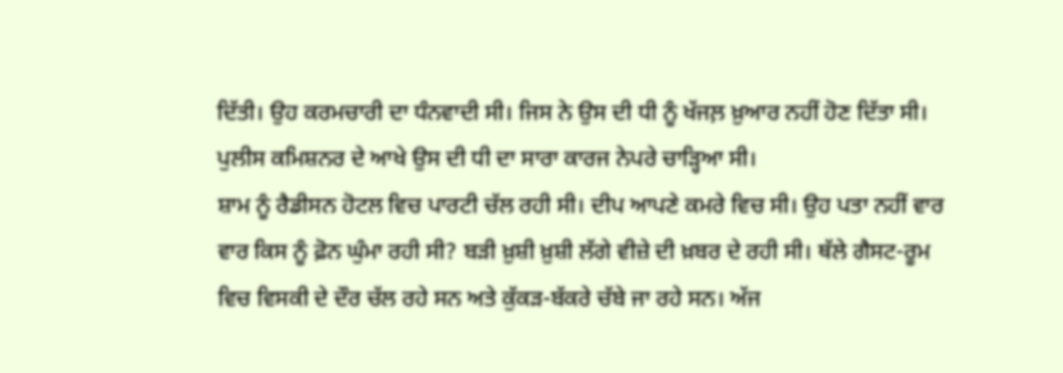ਦਿੱਤੀ। ਉਹ ਕਰਮਚਾਰੀ ਦਾ ਧੰਨਵਾਦੀ ਸੀ। ਜਿਸ ਨੇ ਉਸ ਦੀ ਧੀ ਨੂੰ ਖੱਜਲ਼ ਖ਼ੁਆਰ ਨਹੀਂ ਹੋਣ ਦਿੱਤਾ ਸੀ। ਪੁਲੀਸ ਕਮਿਸ਼ਨਰ ਦੇ ਆਖੇ ਉਸ ਦੀ ਧੀ ਦਾ ਸਾਰਾ ਕਾਰਜ ਨੇਪਰੇ ਚਾੜ੍ਹਿਆ ਸੀ।
ਸ਼ਾਮ ਨੂੰ ਰੈਡੀਸਨ ਹੋਟਲ ਵਿਚ ਪਾਰਟੀ ਚੱਲ ਰਹੀ ਸੀ। ਦੀਪ ਆਪਣੇ ਕਮਰੇ ਵਿਚ ਸੀ। ਉਹ ਪਤਾ ਨਹੀਂ ਵਾਰ ਵਾਰ ਕਿਸ ਨੂੰ ਫ਼ੋਨ ਘੁੰਮਾ ਰਹੀ ਸੀ? ਬੜੀ ਖ਼ੁਸ਼ੀ ਖ਼ੁਸ਼ੀ ਲੱਗੇ ਵੀਜ਼ੇ ਦੀ ਖ਼ਬਰ ਦੇ ਰਹੀ ਸੀ। ਥੱਲੇ ਗੈਸਟ-ਰੂਮ ਵਿਚ ਵਿਸਕੀ ਦੇ ਦੌਰ ਚੱਲ ਰਹੇ ਸਨ ਅਤੇ ਕੁੱਕੜ-ਬੱਕਰੇ ਚੱਬੇ ਜਾ ਰਹੇ ਸਨ। ਅੱਜ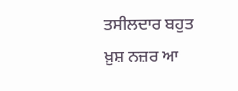ਤਸੀਲਦਾਰ ਬਹੁਤ ਖ਼ੁਸ਼ ਨਜ਼ਰ ਆ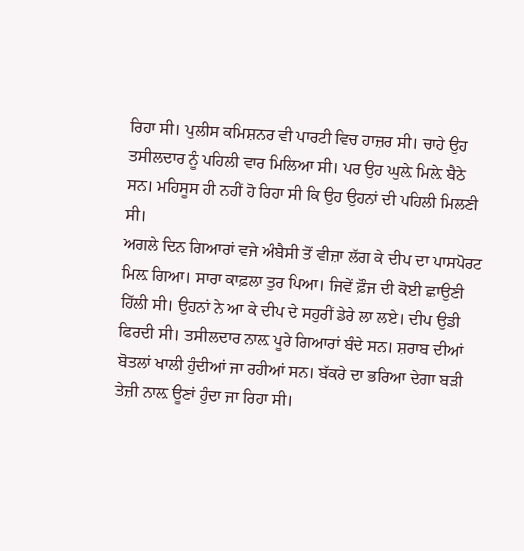ਰਿਹਾ ਸੀ। ਪੁਲੀਸ ਕਮਿਸ਼ਨਰ ਵੀ ਪਾਰਟੀ ਵਿਚ ਹਾਜ਼ਰ ਸੀ। ਚਾਹੇ ਉਹ ਤਸੀਲਦਾਰ ਨੂੰ ਪਹਿਲੀ ਵਾਰ ਮਿਲਿਆ ਸੀ। ਪਰ ਉਹ ਘੁਲ਼ੇ ਮਿਲ਼ੇ ਬੈਠੇ ਸਨ। ਮਹਿਸੂਸ ਹੀ ਨਹੀਂ ਹੋ ਰਿਹਾ ਸੀ ਕਿ ਉਹ ਉਹਨਾਂ ਦੀ ਪਹਿਲੀ ਮਿਲਣੀ ਸੀ।
ਅਗਲੇ ਦਿਨ ਗਿਆਰਾਂ ਵਜੇ ਅੰਬੈਸੀ ਤੋਂ ਵੀਜ਼ਾ ਲੱਗ ਕੇ ਦੀਪ ਦਾ ਪਾਸਪੋਰਟ ਮਿਲ਼ ਗਿਆ। ਸਾਰਾ ਕਾਫ਼ਲਾ ਤੁਰ ਪਿਆ। ਜਿਵੇਂ ਫ਼ੌਜ ਦੀ ਕੋਈ ਛਾਉਣੀ ਹਿੱਲੀ ਸੀ। ਉਹਨਾਂ ਨੇ ਆ ਕੇ ਦੀਪ ਦੇ ਸਹੁਰੀਂ ਡੇਰੇ ਲਾ ਲਏ। ਦੀਪ ਉਡੀ ਫਿਰਦੀ ਸੀ। ਤਸੀਲਦਾਰ ਨਾਲ਼ ਪੂਰੇ ਗਿਆਰਾਂ ਬੰਦੇ ਸਨ। ਸ਼ਰਾਬ ਦੀਆਂ ਬੋਤਲਾਂ ਖਾਲੀ ਹੁੰਦੀਆਂ ਜਾ ਰਹੀਆਂ ਸਨ। ਬੱਕਰੇ ਦਾ ਭਰਿਆ ਦੇਗਾ ਬੜੀ ਤੇਜ਼ੀ ਨਾਲ਼ ਊਣਾਂ ਹੁੰਦਾ ਜਾ ਰਿਹਾ ਸੀ।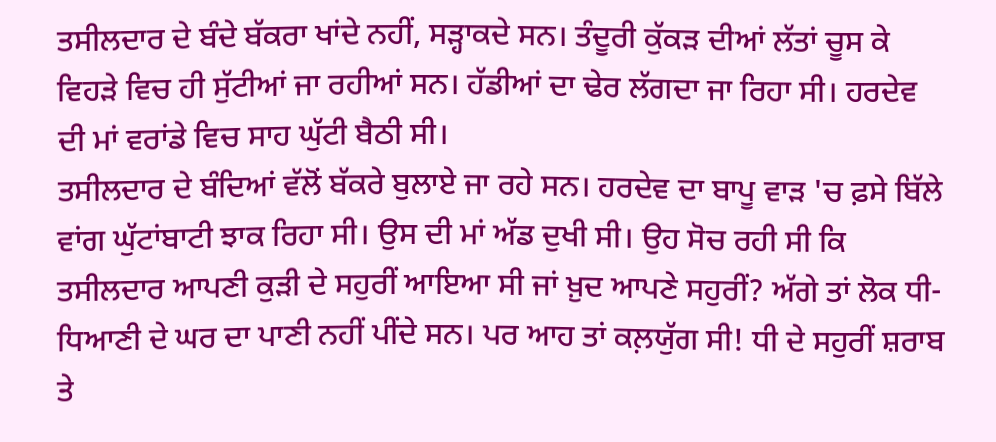ਤਸੀਲਦਾਰ ਦੇ ਬੰਦੇ ਬੱਕਰਾ ਖਾਂਦੇ ਨਹੀਂ, ਸੜ੍ਹਾਕਦੇ ਸਨ। ਤੰਦੂਰੀ ਕੁੱਕੜ ਦੀਆਂ ਲੱਤਾਂ ਚੂਸ ਕੇ ਵਿਹੜੇ ਵਿਚ ਹੀ ਸੁੱਟੀਆਂ ਜਾ ਰਹੀਆਂ ਸਨ। ਹੱਡੀਆਂ ਦਾ ਢੇਰ ਲੱਗਦਾ ਜਾ ਰਿਹਾ ਸੀ। ਹਰਦੇਵ ਦੀ ਮਾਂ ਵਰਾਂਡੇ ਵਿਚ ਸਾਹ ਘੁੱਟੀ ਬੈਠੀ ਸੀ।
ਤਸੀਲਦਾਰ ਦੇ ਬੰਦਿਆਂ ਵੱਲੋਂ ਬੱਕਰੇ ਬੁਲਾਏ ਜਾ ਰਹੇ ਸਨ। ਹਰਦੇਵ ਦਾ ਬਾਪੂ ਵਾੜ 'ਚ ਫ਼ਸੇ ਬਿੱਲੇ ਵਾਂਗ ਘੁੱਟਾਂਬਾਟੀ ਝਾਕ ਰਿਹਾ ਸੀ। ਉਸ ਦੀ ਮਾਂ ਅੱਡ ਦੁਖੀ ਸੀ। ਉਹ ਸੋਚ ਰਹੀ ਸੀ ਕਿ ਤਸੀਲਦਾਰ ਆਪਣੀ ਕੁੜੀ ਦੇ ਸਹੁਰੀਂ ਆਇਆ ਸੀ ਜਾਂ ਖ਼ੁਦ ਆਪਣੇ ਸਹੁਰੀਂ? ਅੱਗੇ ਤਾਂ ਲੋਕ ਧੀ-ਧਿਆਣੀ ਦੇ ਘਰ ਦਾ ਪਾਣੀ ਨਹੀਂ ਪੀਂਦੇ ਸਨ। ਪਰ ਆਹ ਤਾਂ ਕਲ਼ਯੁੱਗ ਸੀ! ਧੀ ਦੇ ਸਹੁਰੀਂ ਸ਼ਰਾਬ ਤੇ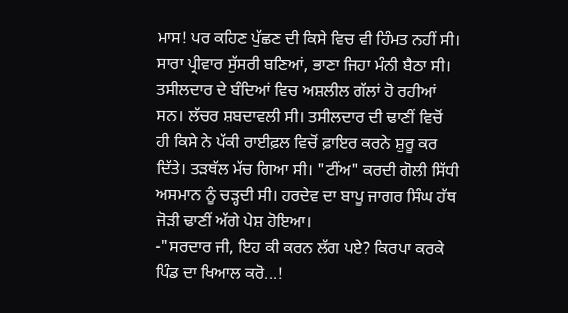ਮਾਸ! ਪਰ ਕਹਿਣ ਪੁੱਛਣ ਦੀ ਕਿਸੇ ਵਿਚ ਵੀ ਹਿੰਮਤ ਨਹੀਂ ਸੀ। ਸਾਰਾ ਪ੍ਰੀਵਾਰ ਸੁੱਸਰੀ ਬਣਿਆਂ, ਭਾਣਾ ਜਿਹਾ ਮੰਨੀ ਬੈਠਾ ਸੀ। ਤਸੀਲਦਾਰ ਦੇ ਬੰਦਿਆਂ ਵਿਚ ਅਸ਼ਲੀਲ ਗੱਲਾਂ ਹੋ ਰਹੀਆਂ ਸਨ। ਲੱਚਰ ਸ਼ਬਦਾਵਲੀ ਸੀ। ਤਸੀਲਦਾਰ ਦੀ ਢਾਣੀਂ ਵਿਚੋਂ ਹੀ ਕਿਸੇ ਨੇ ਪੱਕੀ ਰਾਈਫ਼ਲ ਵਿਚੋਂ ਫ਼ਾਇਰ ਕਰਨੇ ਸ਼ੁਰੂ ਕਰ ਦਿੱਤੇ। ਤੜਥੱਲ ਮੱਚ ਗਿਆ ਸੀ। "ਟੀਂਅ" ਕਰਦੀ ਗੋਲੀ ਸਿੱਧੀ ਅਸਮਾਨ ਨੂੰ ਚੜ੍ਹਦੀ ਸੀ। ਹਰਦੇਵ ਦਾ ਬਾਪੂ ਜਾਗਰ ਸਿੰਘ ਹੱਥ ਜੋੜੀ ਢਾਣੀਂ ਅੱਗੇ ਪੇਸ਼ ਹੋਇਆ।
-"ਸਰਦਾਰ ਜੀ, ਇਹ ਕੀ ਕਰਨ ਲੱਗ ਪਏ? ਕਿਰਪਾ ਕਰਕੇ ਪਿੰਡ ਦਾ ਖਿਆਲ ਕਰੋ...!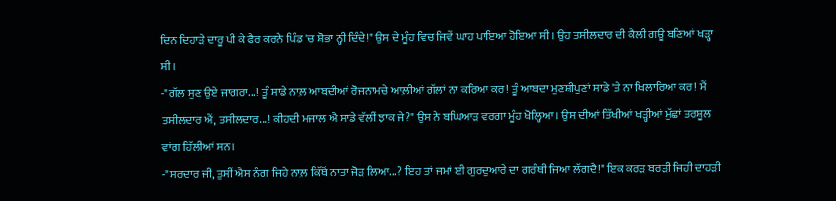ਦਿਨ ਦਿਹਾੜੇ ਦਾਰੂ ਪੀ ਕੇ ਫੈਰ ਕਰਨੇ ਪਿੰਡ 'ਚ ਸ਼ੋਭਾ ਨ੍ਹੀ ਦਿੰਦੇ!" ਉਸ ਦੇ ਮੂੰਹ ਵਿਚ ਜਿਵੇਂ ਘਾਹ ਪਾਇਆ ਹੋਇਆ ਸੀ। ਉਹ ਤਸੀਲਦਾਰ ਦੀ ਕੈਲੀ ਗਊ ਬਣਿਆਂ ਖੜ੍ਹਾ ਸੀ।
-"ਗੱਲ ਸੁਣ ਉਏ ਜਾਗਰਾ...! ਤੂੰ ਸਾਡੇ ਨਾਲ਼ ਆਬਦੀਆਂ ਰੋਜਨਾਮਚੇ ਆਲ਼ੀਆਂ ਗੱਲਾਂ ਨਾ ਕਰਿਆ ਕਰ! ਤੂੰ ਆਬਦਾ ਮੁਣਸ਼ੀਪੁਣਾਂ ਸਾਡੇ 'ਤੇ ਨਾ ਖਿਲਾਰਿਆ ਕਰ! ਮੈਂ ਤਸੀਲਦਾਰ ਐਂ, ਤਸੀਲਦਾਰ...! ਕੀਹਦੀ ਮਜਾਲ ਐ ਸਾਡੇ ਵੱਲੀਂ ਝਾਕ ਜੇ?" ਉਸ ਨੇ ਬਘਿਆੜ ਵਰਗਾ ਮੂੰਹ ਖੋਲ੍ਹਿਆ। ਉਸ ਦੀਆਂ ਤਿੱਖੀਆਂ ਖੜ੍ਹੀਆਂ ਮੁੱਛਾਂ ਤਰਸ਼ੂਲ ਵਾਂਗ ਹਿੱਲੀਆਂ ਸਨ।
-"ਸਰਦਾਰ ਜੀ, ਤੁਸੀਂ ਐਸ ਨੰਗ ਜਿਹੇ ਨਾਲ਼ ਕਿੱਥੋਂ ਨਾਤਾ ਜੋੜ ਲਿਆ...? ਇਹ ਤਾਂ ਜਮਾਂ ਈ ਗੁਰਦੁਆਰੇ ਦਾ ਗਰੰਥੀ ਜਿਆ ਲੱਗਦੈ!" ਇਕ ਕਰੜ ਬਰੜੀ ਜਿਹੀ ਦਾਹੜੀ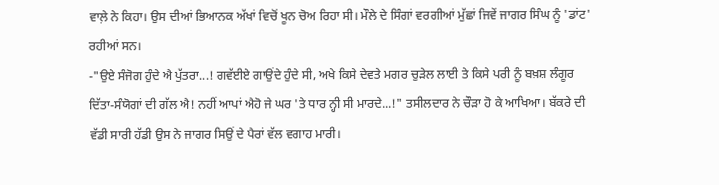ਵਾਲ਼ੇ ਨੇ ਕਿਹਾ। ਉਸ ਦੀਆਂ ਭਿਆਨਕ ਅੱਖਾਂ ਵਿਚੋਂ ਖੂਨ ਚੋਅ ਰਿਹਾ ਸੀ। ਮੌਲੇ ਦੇ ਸਿੰਗਾਂ ਵਰਗੀਆਂ ਮੁੱਛਾਂ ਜਿਵੇਂ ਜਾਗਰ ਸਿੰਘ ਨੂੰ 'ਡਾਂਟ' ਰਹੀਆਂ ਸਨ।
-"ਉਏ ਸੰਜੋਗ ਹੁੰਦੇ ਐ ਪੁੱਤਰਾ...! ਗਵੱਈਏ ਗਾਉਂਦੇ ਹੁੰਦੇ ਸੀ, ਅਖੇ ਕਿਸੇ ਦੇਵਤੇ ਮਗਰ ਚੁੜੇਲ ਲਾਈ ਤੇ ਕਿਸੇ ਪਰੀ ਨੂੰ ਬਖ਼ਸ਼ ਲੰਗੂਰ ਦਿੱਤਾ-ਸੰਯੋਗਾਂ ਦੀ ਗੱਲ ਐ! ਨਹੀਂ ਆਪਾਂ ਐਹੋ ਜੇ ਘਰ 'ਤੇ ਧਾਰ ਨ੍ਹੀ ਸੀ ਮਾਰਦੇ...!" ਤਸੀਲਦਾਰ ਨੇ ਚੌੜਾ ਹੋ ਕੇ ਆਖਿਆ। ਬੱਕਰੇ ਦੀ ਵੱਡੀ ਸਾਰੀ ਹੱਡੀ ਉਸ ਨੇ ਜਾਗਰ ਸਿਉਂ ਦੇ ਪੈਰਾਂ ਵੱਲ ਵਗਾਹ ਮਾਰੀ।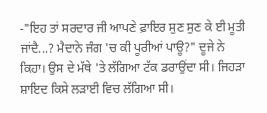-"ਇਹ ਤਾਂ ਸਰਦਾਰ ਜੀ ਆਪਣੇ ਫ਼ਾਇਰ ਸੁਣ ਸੁਣ ਕੇ ਈ ਮੂਤੀ ਜਾਂਦੈ...? ਮੈਦਾਨੇ ਜੰਗ 'ਚ ਕੀ ਪੂਰੀਆਂ ਪਾਊ?" ਦੂਜੇ ਨੇ ਕਿਹਾ। ਉਸ ਦੇ ਮੱਥੇ 'ਤੇ ਲੱਗਿਆ ਟੱਕ ਡਰਾਉਂਦਾ ਸੀ। ਜਿਹੜਾ ਸ਼ਾਇਦ ਕਿਸੇ ਲੜਾਈ ਵਿਚ ਲੱਗਿਆ ਸੀ।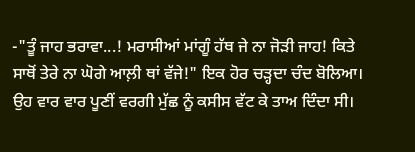-"ਤੂੰ ਜਾਹ ਭਰਾਵਾ...! ਮਰਾਸੀਆਂ ਮਾਂਗੂੰ ਹੱਥ ਜੇ ਨਾ ਜੋੜੀ ਜਾਹ! ਕਿਤੇ ਸਾਥੋਂ ਤੇਰੇ ਨਾ ਘੋਗੇ ਆਲ਼ੀ ਥਾਂ ਵੱਜੇ!" ਇਕ ਹੋਰ ਚੜ੍ਹਦਾ ਚੰਦ ਬੋਲਿਆ। ਉਹ ਵਾਰ ਵਾਰ ਪੂਣੀਂ ਵਰਗੀ ਮੁੱਛ ਨੂੰ ਕਸੀਸ ਵੱਟ ਕੇ ਤਾਅ ਦਿੰਦਾ ਸੀ।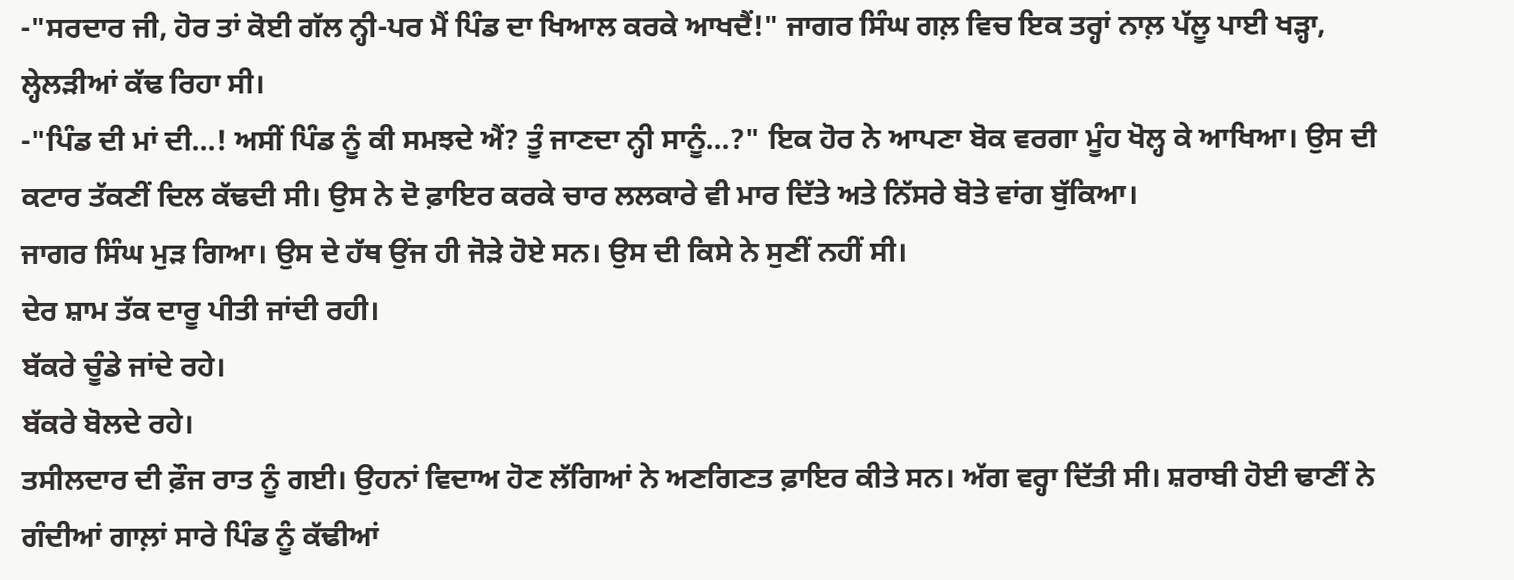-"ਸਰਦਾਰ ਜੀ, ਹੋਰ ਤਾਂ ਕੋਈ ਗੱਲ ਨ੍ਹੀ-ਪਰ ਮੈਂ ਪਿੰਡ ਦਾ ਖਿਆਲ ਕਰਕੇ ਆਖਦੈਂ!" ਜਾਗਰ ਸਿੰਘ ਗਲ਼ ਵਿਚ ਇਕ ਤਰ੍ਹਾਂ ਨਾਲ਼ ਪੱਲੂ ਪਾਈ ਖੜ੍ਹਾ, ਲ੍ਹੇਲੜੀਆਂ ਕੱਢ ਰਿਹਾ ਸੀ।
-"ਪਿੰਡ ਦੀ ਮਾਂ ਦੀ...! ਅਸੀਂ ਪਿੰਡ ਨੂੰ ਕੀ ਸਮਝਦੇ ਐਂ? ਤੂੰ ਜਾਣਦਾ ਨ੍ਹੀ ਸਾਨੂੰ...?" ਇਕ ਹੋਰ ਨੇ ਆਪਣਾ ਬੋਕ ਵਰਗਾ ਮੂੰਹ ਖੋਲ੍ਹ ਕੇ ਆਖਿਆ। ਉਸ ਦੀ ਕਟਾਰ ਤੱਕਣੀਂ ਦਿਲ ਕੱਢਦੀ ਸੀ। ਉਸ ਨੇ ਦੋ ਫ਼ਾਇਰ ਕਰਕੇ ਚਾਰ ਲਲਕਾਰੇ ਵੀ ਮਾਰ ਦਿੱਤੇ ਅਤੇ ਨਿੱਸਰੇ ਬੋਤੇ ਵਾਂਗ ਬੁੱਕਿਆ।
ਜਾਗਰ ਸਿੰਘ ਮੁੜ ਗਿਆ। ਉਸ ਦੇ ਹੱਥ ਉਂਜ ਹੀ ਜੋੜੇ ਹੋਏ ਸਨ। ਉਸ ਦੀ ਕਿਸੇ ਨੇ ਸੁਣੀਂ ਨਹੀਂ ਸੀ।
ਦੇਰ ਸ਼ਾਮ ਤੱਕ ਦਾਰੂ ਪੀਤੀ ਜਾਂਦੀ ਰਹੀ।
ਬੱਕਰੇ ਚੂੰਡੇ ਜਾਂਦੇ ਰਹੇ।
ਬੱਕਰੇ ਬੋਲਦੇ ਰਹੇ।
ਤਸੀਲਦਾਰ ਦੀ ਫ਼ੌਜ ਰਾਤ ਨੂੰ ਗਈ। ਉਹਨਾਂ ਵਿਦਾਅ ਹੋਣ ਲੱਗਿਆਂ ਨੇ ਅਣਗਿਣਤ ਫ਼ਾਇਰ ਕੀਤੇ ਸਨ। ਅੱਗ ਵਰ੍ਹਾ ਦਿੱਤੀ ਸੀ। ਸ਼ਰਾਬੀ ਹੋਈ ਢਾਣੀਂ ਨੇ ਗੰਦੀਆਂ ਗਾਲ਼ਾਂ ਸਾਰੇ ਪਿੰਡ ਨੂੰ ਕੱਢੀਆਂ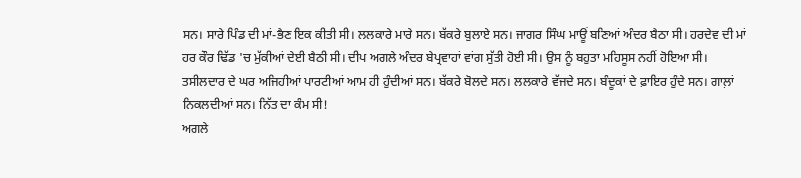ਸਨ। ਸਾਰੇ ਪਿੰਡ ਦੀ ਮਾਂ-ਭੈਣ ਇਕ ਕੀਤੀ ਸੀ। ਲਲਕਾਰੇ ਮਾਰੇ ਸਨ। ਬੱਕਰੇ ਬੁਲਾਏ ਸਨ। ਜਾਗਰ ਸਿੰਘ ਮਾਊਂ ਬਣਿਆਂ ਅੰਦਰ ਬੈਠਾ ਸੀ। ਹਰਦੇਵ ਦੀ ਮਾਂ ਹਰ ਕੌਰ ਢਿੱਡ 'ਚ ਮੁੱਕੀਆਂ ਦੇਈ ਬੈਠੀ ਸੀ। ਦੀਪ ਅਗਲੇ ਅੰਦਰ ਬੇਪ੍ਰਵਾਹਾਂ ਵਾਂਗ ਸੁੱਤੀ ਹੋਈ ਸੀ। ਉਸ ਨੂੰ ਬਹੁਤਾ ਮਹਿਸੂਸ ਨਹੀਂ ਹੋਇਆ ਸੀ। ਤਸੀਲਦਾਰ ਦੇ ਘਰ ਅਜਿਹੀਆਂ ਪਾਰਟੀਆਂ ਆਮ ਹੀ ਹੁੰਦੀਆਂ ਸਨ। ਬੱਕਰੇ ਬੋਲਦੇ ਸਨ। ਲਲਕਾਰੇ ਵੱਜਦੇ ਸਨ। ਬੰਦੂਕਾਂ ਦੇ ਫ਼ਾਇਰ ਹੁੰਦੇ ਸਨ। ਗਾਲ਼ਾਂ ਨਿਕਲਦੀਆਂ ਸਨ। ਨਿੱਤ ਦਾ ਕੰਮ ਸੀ!
ਅਗਲੇ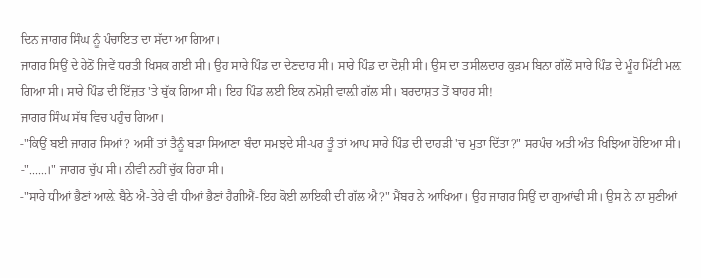ਦਿਨ ਜਾਗਰ ਸਿੰਘ ਨੂੰ ਪੰਚਾਇਤ ਦਾ ਸੱਦਾ ਆ ਗਿਆ।
ਜਾਗਰ ਸਿਉਂ ਦੇ ਹੇਠੋਂ ਜਿਵੇਂ ਧਰਤੀ ਖਿਸਕ ਗਈ ਸੀ। ਉਹ ਸਾਰੇ ਪਿੰਡ ਦਾ ਦੇਣਦਾਰ ਸੀ। ਸਾਰੇ ਪਿੰਡ ਦਾ ਦੋਸ਼ੀ ਸੀ। ਉਸ ਦਾ ਤਸੀਲਦਾਰ ਕੁੜਮ ਬਿਨਾ ਗੱਲੋਂ ਸਾਰੇ ਪਿੰਡ ਦੇ ਮੂੰਹ ਮਿੱਟੀ ਮਲ਼ ਗਿਆ ਸੀ। ਸਾਰੇ ਪਿੰਡ ਦੀ ਇੱਜ਼ਤ 'ਤੇ ਥੁੱਕ ਗਿਆ ਸੀ। ਇਹ ਪਿੰਡ ਲਈ ਇਕ ਨਮੋਸ਼ੀ ਵਾਲ਼ੀ ਗੱਲ ਸੀ। ਬਰਦਾਸ਼ਤ ਤੋਂ ਬਾਹਰ ਸੀ!
ਜਾਗਰ ਸਿੰਘ ਸੱਥ ਵਿਚ ਪਹੁੰਚ ਗਿਆ।
-"ਕਿਉਂ ਬਈ ਜਾਗਰ ਸਿਆਂ? ਅਸੀਂ ਤਾਂ ਤੈਨੂੰ ਬੜਾ ਸਿਆਣਾ ਬੰਦਾ ਸਮਝਦੇ ਸੀ-ਪਰ ਤੂੰ ਤਾਂ ਆਪ ਸਾਰੇ ਪਿੰਡ ਦੀ ਦਾਹੜੀ 'ਚ ਮੁਤਾ ਦਿੱਤਾ?" ਸਰਪੰਚ ਅਤੀ ਅੰਤ ਖਿਝਿਆ ਹੋਇਆ ਸੀ।
-"......।" ਜਾਗਰ ਚੁੱਪ ਸੀ। ਨੀਵਂੀ ਨਹੀਂ ਚੁੱਕ ਰਿਹਾ ਸੀ।
-"ਸਾਰੇ ਧੀਆਂ ਭੈਣਾਂ ਆਲ਼ੇ ਬੈਠੇ ਐ-ਤੇਰੇ ਵੀ ਧੀਆਂ ਭੈਣਾਂ ਹੈਗੀਐਂ-ਇਹ ਕੋਈ ਲਾਇਕੀ ਦੀ ਗੱਲ ਐ?" ਮੈਂਬਰ ਨੇ ਆਖਿਆ। ਉਹ ਜਾਗਰ ਸਿਉਂ ਦਾ ਗੁਆਂਢੀ ਸੀ। ਉਸ ਨੇ ਨਾ ਸੁਣੀਆਂ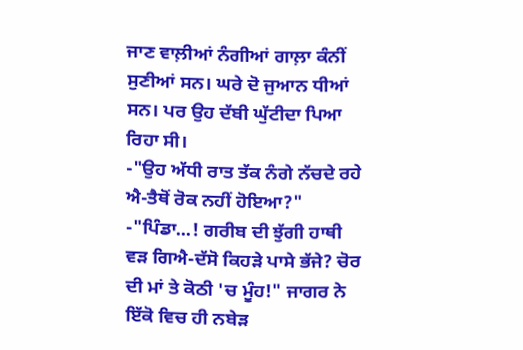ਜਾਣ ਵਾਲ਼ੀਆਂ ਨੰਗੀਆਂ ਗਾਲ਼ਾ ਕੰਨੀਂ ਸੁਣੀਆਂ ਸਨ। ਘਰੇ ਦੋ ਜੁਆਨ ਧੀਆਂ ਸਨ। ਪਰ ਉਹ ਦੱਬੀ ਘੁੱਟੀਦਾ ਪਿਆ ਰਿਹਾ ਸੀ।
-"ਉਹ ਅੱਧੀ ਰਾਤ ਤੱਕ ਨੰਗੇ ਨੱਚਦੇ ਰਹੇ ਐ-ਤੈਥੋਂ ਰੋਕ ਨਹੀਂ ਹੋਇਆ?"
-"ਪਿੰਡਾ...! ਗਰੀਬ ਦੀ ਝੁੱਗੀ ਹਾਥੀ ਵੜ ਗਿਐ-ਦੱਸੋ ਕਿਹੜੇ ਪਾਸੇ ਭੱਜੇ? ਚੋਰ ਦੀ ਮਾਂ ਤੇ ਕੋਠੀ 'ਚ ਮੂੰਹ!" ਜਾਗਰ ਨੇ ਇੱਕੋ ਵਿਚ ਹੀ ਨਬੇੜ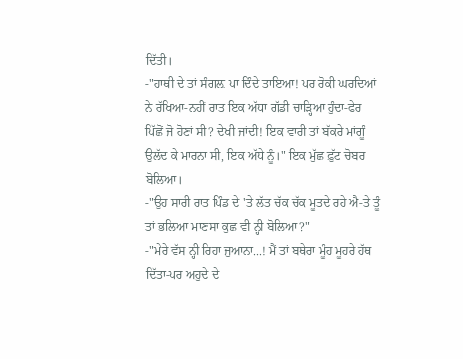ਦਿੱਤੀ।
-"ਹਾਥੀ ਦੇ ਤਾਂ ਸੰਗਲ਼ ਪਾ ਦਿੰਦੇ ਤਾਇਆ! ਪਰ ਰੋਕੀ ਘਰਦਿਆਂ ਨੇ ਰੱਖਿਆ-ਨਹੀਂ ਰਾਤ ਇਕ ਅੱਧਾ ਗੱਡੀ ਚਾੜ੍ਹਿਆ ਹੁੰਦਾ-ਫੇਰ ਪਿੱਛੋਂ ਜੋ ਹੋਣਾਂ ਸੀ? ਦੇਖੀ ਜਾਂਦੀ! ਇਕ ਵਾਰੀ ਤਾਂ ਬੱਕਰੇ ਮਾਂਗੂੰ ਉਲੱਦ ਕੇ ਮਾਰਨਾ ਸੀ, ਇਕ ਅੱਧੇ ਨੂੰ।" ਇਕ ਮੁੱਛ ਫ਼ੁੱਟ ਚੋਬਰ ਬੋਲਿਆ।
-"ਉਹ ਸਾਰੀ ਰਾਤ ਪਿੰਡ ਦੇ 'ਤੇ ਲੱਤ ਚੱਕ ਚੱਕ ਮੂਤਦੇ ਰਹੇ ਐ-ਤੇ ਤੂੰ ਤਾਂ ਭਲਿਆ ਮਾਣਸਾ ਕੁਛ ਵੀ ਨ੍ਹੀ ਬੋਲਿਆ?"
-"ਮੇਰੇ ਵੱਸ ਨ੍ਹੀ ਰਿਹਾ ਜੁਆਨਾ...! ਮੈਂ ਤਾਂ ਬਥੇਰਾ ਮੂੰਹ ਮੂਹਰੇ ਹੱਥ ਦਿੱਤਾ-ਪਰ ਅਹੁਦੇ ਦੇ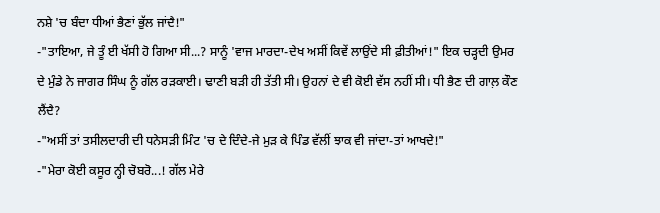ਨਸ਼ੇ 'ਚ ਬੰਦਾ ਧੀਆਂ ਭੈਣਾਂ ਭੁੱਲ ਜਾਂਦੈ!"
-"ਤਾਇਆ, ਜੇ ਤੂੰ ਈ ਖੱਸੀ ਹੋ ਗਿਆ ਸੀ...? ਸਾਨੂੰ 'ਵਾਜ ਮਾਰਦਾ-ਦੇਖ ਅਸੀਂ ਕਿਵੇਂ ਲਾਉਂਦੇ ਸੀ ਫ਼ੀਤੀਆਂ!" ਇਕ ਚੜ੍ਹਦੀ ਉਮਰ ਦੇ ਮੁੰਡੇ ਨੇ ਜਾਗਰ ਸਿੰਘ ਨੂੰ ਗੱਲ ਰੜਕਾਈ। ਢਾਣੀ ਬੜੀ ਹੀ ਤੱਤੀ ਸੀ। ਉਹਨਾਂ ਦੇ ਵੀ ਕੋਈ ਵੱਸ ਨਹੀਂ ਸੀ। ਧੀ ਭੈਣ ਦੀ ਗਾਲ਼ ਕੌਣ ਲੈਂਦੈ?
-"ਅਸੀਂ ਤਾਂ ਤਸੀਲਦਾਰੀ ਦੀ ਧਨੇਸੜੀ ਮਿੰਟ 'ਚ ਦੇ ਦਿੰਦੇ-ਜੇ ਮੁੜ ਕੇ ਪਿੰਡ ਵੱਲੀਂ ਝਾਕ ਵੀ ਜਾਂਦਾ-ਤਾਂ ਆਖਦੇ!"
-"ਮੇਰਾ ਕੋਈ ਕਸੂਰ ਨ੍ਹੀ ਚੋਬਰੋ...! ਗੱਲ ਮੇਰੇ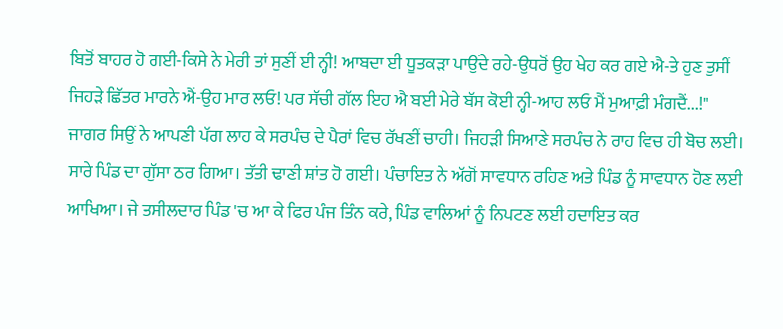ਬਿਤੋਂ ਬਾਹਰ ਹੋ ਗਈ-ਕਿਸੇ ਨੇ ਮੇਰੀ ਤਾਂ ਸੁਣੀਂ ਈ ਨ੍ਹੀ! ਆਬਦਾ ਈ ਧੂਤਕੜਾ ਪਾਉਂਦੇ ਰਹੇ-ਉਧਰੋਂ ਉਹ ਖੇਹ ਕਰ ਗਏ ਐ-ਤੇ ਹੁਣ ਤੁਸੀਂ ਜਿਹੜੇ ਛਿੱਤਰ ਮਾਰਨੇ ਐਂ-ਉਹ ਮਾਰ ਲਓ! ਪਰ ਸੱਚੀ ਗੱਲ ਇਹ ਐ ਬਈ ਮੇਰੇ ਬੱਸ ਕੋਈ ਨ੍ਹੀ-ਆਹ ਲਓ ਮੈਂ ਮੁਆਫ਼ੀ ਮੰਗਦੈਂ...!" ਜਾਗਰ ਸਿਉਂ ਨੇ ਆਪਣੀ ਪੱਗ ਲਾਹ ਕੇ ਸਰਪੰਚ ਦੇ ਪੈਰਾਂ ਵਿਚ ਰੱਖਣੀਂ ਚਾਹੀ। ਜਿਹੜੀ ਸਿਆਣੇ ਸਰਪੰਚ ਨੇ ਰਾਹ ਵਿਚ ਹੀ ਬੋਚ ਲਈ। ਸਾਰੇ ਪਿੰਡ ਦਾ ਗੁੱਸਾ ਠਰ ਗਿਆ। ਤੱਤੀ ਢਾਣੀ ਸ਼ਾਂਤ ਹੋ ਗਈ। ਪੰਚਾਇਤ ਨੇ ਅੱਗੋਂ ਸਾਵਧਾਨ ਰਹਿਣ ਅਤੇ ਪਿੰਡ ਨੂੰ ਸਾਵਧਾਨ ਹੋਣ ਲਈ ਆਖਿਆ। ਜੇ ਤਸੀਲਦਾਰ ਪਿੰਡ 'ਚ ਆ ਕੇ ਫਿਰ ਪੰਜ ਤਿੰਨ ਕਰੇ, ਪਿੰਡ ਵਾਲਿਆਂ ਨੂੰ ਨਿਪਟਣ ਲਈ ਹਦਾਇਤ ਕਰ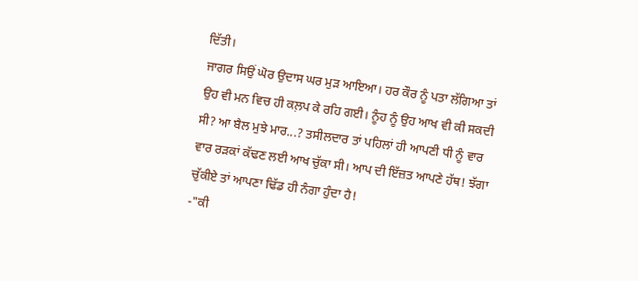ਦਿੱਤੀ।
ਜਾਗਰ ਸਿਉਂ ਘੋਰ ਉਦਾਸ ਘਰ ਮੁੜ ਆਇਆ। ਹਰ ਕੌਰ ਨੂੰ ਪਤਾ ਲੱਗਿਆ ਤਾਂ ਉਹ ਵੀ ਮਨ ਵਿਚ ਹੀ ਕਲ਼ਪ ਕੇ ਰਹਿ ਗਈ। ਨੂੰਹ ਨੂੰ ਉਹ ਆਖ ਵੀ ਕੀ ਸਕਦੀ ਸੀ? ਆ ਬੈਲ ਮੁਝੇ ਮਾਰ...? ਤਸੀਲਦਾਰ ਤਾਂ ਪਹਿਲਾਂ ਹੀ ਆਪਣੀ ਧੀ ਨੂੰ ਵਾਰ ਵਾਰ ਰੜਕਾਂ ਕੱਢਣ ਲਈ ਆਖ ਚੁੱਕਾ ਸੀ। ਆਪ ਦੀ ਇੱਜ਼ਤ ਆਪਣੇ ਹੱਥ! ਝੱਗਾ ਚੁੱਕੀਏ ਤਾਂ ਆਪਣਾ ਢਿੱਡ ਹੀ ਨੰਗਾ ਹੁੰਦਾ ਹੈ!
-"ਕੀ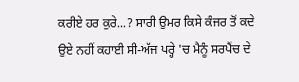ਕਰੀਏ ਹਰ ਕੁਰੇ...? ਸਾਰੀ ਉਮਰ ਕਿਸੇ ਕੰਜਰ ਤੋਂ ਕਦੇ ਉਏ ਨਹੀਂ ਕਹਾਈ ਸੀ-ਅੱਜ ਪਰ੍ਹੇ 'ਚ ਮੈਨੂੰ ਸਰਪੈਂਚ ਦੇ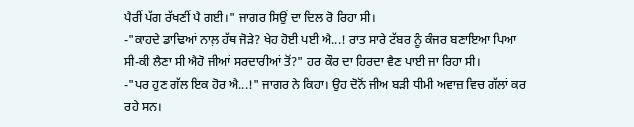ਪੈਰੀਂ ਪੱਗ ਰੱਖਣੀਂ ਪੈ ਗਈ।" ਜਾਗਰ ਸਿਉਂ ਦਾ ਦਿਲ ਰੋ ਰਿਹਾ ਸੀ।
-"ਕਾਹਦੇ ਡਾਢਿਆਂ ਨਾਲ਼ ਹੱਥ ਜੋੜੇ? ਖੇਹ ਹੋਈ ਪਈ ਐ...! ਰਾਤ ਸਾਰੇ ਟੱਬਰ ਨੂੰ ਕੰਜਰ ਬਣਾਇਆ ਪਿਆ ਸੀ-ਕੀ ਲੈਣਾ ਸੀ ਐਹੋ ਜੀਆਂ ਸਰਦਾਰੀਆਂ ਤੋਂ?" ਹਰ ਕੌਰ ਦਾ ਹਿਰਦਾ ਵੈਣ ਪਾਈ ਜਾ ਰਿਹਾ ਸੀ।
-"ਪਰ ਹੁਣ ਗੱਲ ਇਕ ਹੋਰ ਐ...!" ਜਾਗਰ ਨੇ ਕਿਹਾ। ਉਹ ਦੋਨੋਂ ਜੀਅ ਬੜੀ ਧੀਮੀ ਅਵਾਜ਼ ਵਿਚ ਗੱਲਾਂ ਕਰ ਰਹੇ ਸਨ।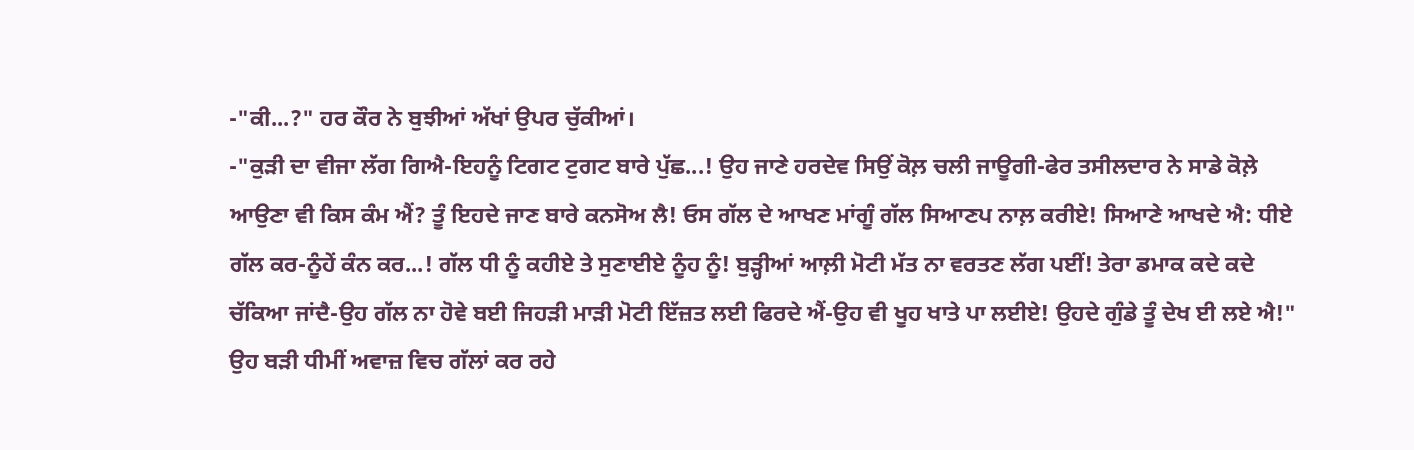-"ਕੀ...?" ਹਰ ਕੌਰ ਨੇ ਬੁਝੀਆਂ ਅੱਖਾਂ ਉਪਰ ਚੁੱਕੀਆਂ।
-"ਕੁੜੀ ਦਾ ਵੀਜਾ ਲੱਗ ਗਿਐ-ਇਹਨੂੰ ਟਿਗਟ ਟੁਗਟ ਬਾਰੇ ਪੁੱਛ...! ਉਹ ਜਾਣੇ ਹਰਦੇਵ ਸਿਉਂ ਕੋਲ਼ ਚਲੀ ਜਾਊਗੀ-ਫੇਰ ਤਸੀਲਦਾਰ ਨੇ ਸਾਡੇ ਕੋਲ਼ੇ ਆਉਣਾ ਵੀ ਕਿਸ ਕੰਮ ਐਂ? ਤੂੰ ਇਹਦੇ ਜਾਣ ਬਾਰੇ ਕਨਸੋਅ ਲੈ! ਓਸ ਗੱਲ ਦੇ ਆਖਣ ਮਾਂਗੂੰ ਗੱਲ ਸਿਆਣਪ ਨਾਲ਼ ਕਰੀਏ! ਸਿਆਣੇ ਆਖਦੇ ਐ: ਧੀਏ ਗੱਲ ਕਰ-ਨੂੰਹੇਂ ਕੰਨ ਕਰ...! ਗੱਲ ਧੀ ਨੂੰ ਕਹੀਏ ਤੇ ਸੁਣਾਈਏ ਨੂੰਹ ਨੂੰ! ਬੁੜ੍ਹੀਆਂ ਆਲ਼ੀ ਮੋਟੀ ਮੱਤ ਨਾ ਵਰਤਣ ਲੱਗ ਪਈਂ! ਤੇਰਾ ਡਮਾਕ ਕਦੇ ਕਦੇ ਚੱਕਿਆ ਜਾਂਦੈ-ਉਹ ਗੱਲ ਨਾ ਹੋਵੇ ਬਈ ਜਿਹੜੀ ਮਾੜੀ ਮੋਟੀ ਇੱਜ਼ਤ ਲਈ ਫਿਰਦੇ ਐਂ-ਉਹ ਵੀ ਖੂਹ ਖਾਤੇ ਪਾ ਲਈਏ! ਉਹਦੇ ਗੁੰਡੇ ਤੂੰ ਦੇਖ ਈ ਲਏ ਐ!" ਉਹ ਬੜੀ ਧੀਮੀਂ ਅਵਾਜ਼ ਵਿਚ ਗੱਲਾਂ ਕਰ ਰਹੇ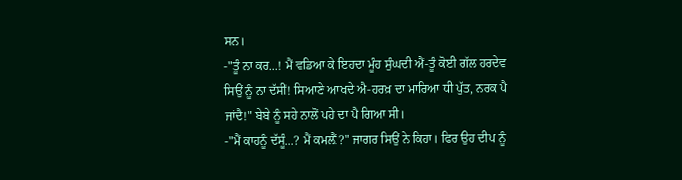ਸਨ।
-"ਤੂੰ ਨਾ ਕਰ...! ਮੈਂ ਵਡਿਆ ਕੇ ਇਹਦਾ ਮੂੰਹ ਸੁੰਘਦੀ ਐਂ-ਤੂੰ ਕੋਈ ਗੱਲ ਹਰਦੇਵ ਸਿਉਂ ਨੂੰ ਨਾ ਦੱਸੀਂ! ਸਿਆਣੇ ਆਖਦੇ ਐ-ਹਰਖ਼ ਦਾ ਮਾਰਿਆ ਧੀ ਪੁੱਤ, ਨਰਕ ਪੈ ਜਾਂਦੈ!" ਬੇਬੇ ਨੂੰ ਸਹੇ ਨਾਲੋਂ ਪਹੇ ਦਾ ਪੈ ਗਿਆ ਸੀ।
-"ਮੈਂ ਕਾਹਨੂੰ ਦੱਸੂੰ...? ਮੈਂ ਕਮਲ਼ੈਂ?" ਜਾਗਰ ਸਿਉਂ ਨੇ ਕਿਹਾ। ਫਿਰ ਉਹ ਦੀਪ ਨੂੰ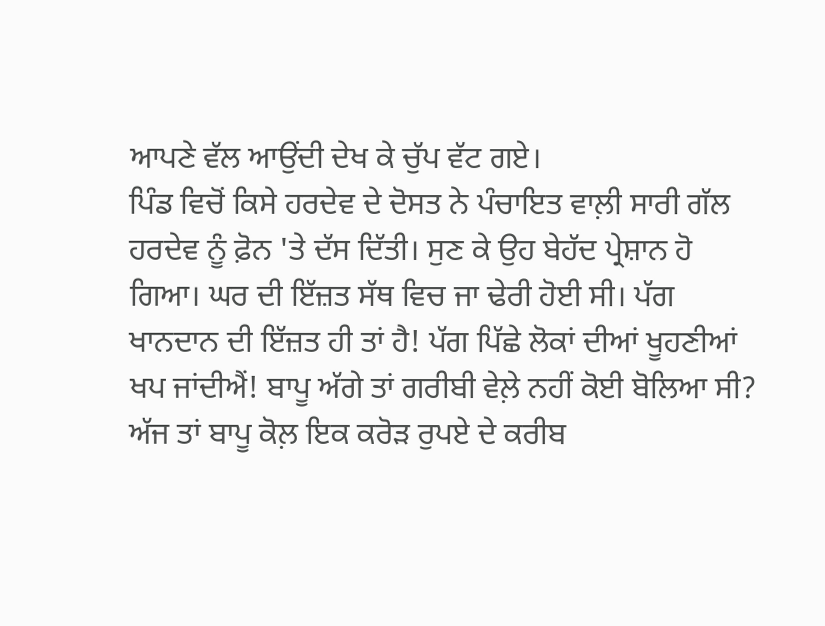ਆਪਣੇ ਵੱਲ ਆਉਂਦੀ ਦੇਖ ਕੇ ਚੁੱਪ ਵੱਟ ਗਏ।
ਪਿੰਡ ਵਿਚੋਂ ਕਿਸੇ ਹਰਦੇਵ ਦੇ ਦੋਸਤ ਨੇ ਪੰਚਾਇਤ ਵਾਲ਼ੀ ਸਾਰੀ ਗੱਲ ਹਰਦੇਵ ਨੂੰ ਫ਼ੋਨ 'ਤੇ ਦੱਸ ਦਿੱਤੀ। ਸੁਣ ਕੇ ਉਹ ਬੇਹੱਦ ਪ੍ਰੇਸ਼ਾਨ ਹੋ ਗਿਆ। ਘਰ ਦੀ ਇੱਜ਼ਤ ਸੱਥ ਵਿਚ ਜਾ ਢੇਰੀ ਹੋਈ ਸੀ। ਪੱਗ ਖਾਨਦਾਨ ਦੀ ਇੱਜ਼ਤ ਹੀ ਤਾਂ ਹੈ! ਪੱਗ ਪਿੱਛੇ ਲੋਕਾਂ ਦੀਆਂ ਖੂਹਣੀਆਂ ਖਪ ਜਾਂਦੀਐਂ! ਬਾਪੂ ਅੱਗੇ ਤਾਂ ਗਰੀਬੀ ਵੇਲ਼ੇ ਨਹੀਂ ਕੋਈ ਬੋਲਿਆ ਸੀ? ਅੱਜ ਤਾਂ ਬਾਪੂ ਕੋਲ਼ ਇਕ ਕਰੋੜ ਰੁਪਏ ਦੇ ਕਰੀਬ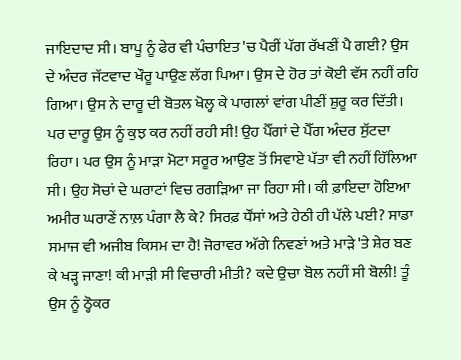ਜਾਇਦਾਦ ਸੀ। ਬਾਪੂ ਨੂੰ ਫੇਰ ਵੀ ਪੰਚਾਇਤ 'ਚ ਪੈਰੀਂ ਪੱਗ ਰੱਖਣੀਂ ਪੈ ਗਈ? ਉਸ ਦੇ ਅੰਦਰ ਜੱਟਵਾਦ ਖੌਰੂ ਪਾਉਣ ਲੱਗ ਪਿਆ। ਉਸ ਦੇ ਹੋਰ ਤਾਂ ਕੋਈ ਵੱਸ ਨਹੀਂ ਰਹਿ ਗਿਆ। ਉਸ ਨੇ ਦਾਰੂ ਦੀ ਬੋਤਲ ਖੋਲ੍ਹ ਕੇ ਪਾਗਲਾਂ ਵਾਂਗ ਪੀਣੀਂ ਸ਼ੁਰੂ ਕਰ ਦਿੱਤੀ। ਪਰ ਦਾਰੂ ਉਸ ਨੂੰ ਕੁਝ ਕਰ ਨਹੀਂ ਰਹੀ ਸੀ! ਉਹ ਪੈੱਗਾਂ ਦੇ ਪੈੱਗ ਅੰਦਰ ਸੁੱਟਦਾ ਰਿਹਾ। ਪਰ ਉਸ ਨੂੰ ਮਾੜਾ ਮੋਟਾ ਸਰੂਰ ਆਉਣ ਤੋਂ ਸਿਵਾਏ ਪੱਤਾ ਵੀ ਨਹੀਂ ਹਿੱਲਿਆ ਸੀ। ਉਹ ਸੋਚਾਂ ਦੇ ਘਰਾਟਾਂ ਵਿਚ ਰਗੜਿਆ ਜਾ ਰਿਹਾ ਸੀ। ਕੀ ਫ਼ਾਇਦਾ ਹੋਇਆ ਅਮੀਰ ਘਰਾਣੇਂ ਨਾਲ਼ ਪੰਗਾ ਲੈ ਕੇ? ਸਿਰਫ਼ ਧੌਂਸਾਂ ਅਤੇ ਹੇਠੀ ਹੀ ਪੱਲੇ ਪਈ? ਸਾਡਾ ਸਮਾਜ ਵੀ ਅਜੀਬ ਕਿਸਮ ਦਾ ਹੈ! ਜੋਰਾਵਰ ਅੱਗੇ ਨਿਵਣਾਂ ਅਤੇ ਮਾੜੇ 'ਤੇ ਸ਼ੇਰ ਬਣ ਕੇ ਖੜ੍ਹ ਜਾਣਾ! ਕੀ ਮਾੜੀ ਸੀ ਵਿਚਾਰੀ ਮੀਤੀ? ਕਦੇ ਉਚਾ ਬੋਲ ਨਹੀਂ ਸੀ ਬੋਲੀ! ਤੂੰ ਉਸ ਨੂੰ ਠ੍ਹੋਕਰ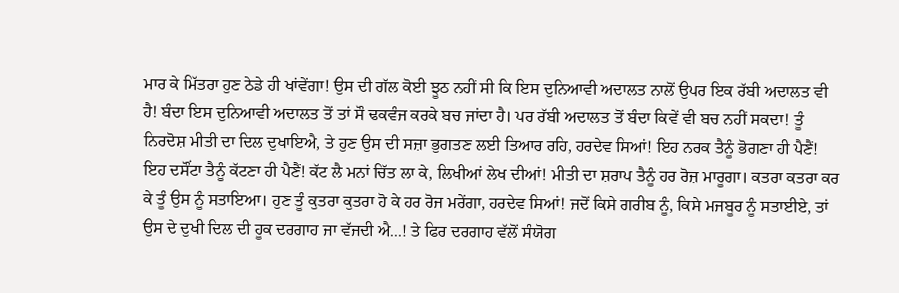ਮਾਰ ਕੇ ਮਿੱਤਰਾ ਹੁਣ ਠੇਡੇ ਹੀ ਖਾਂਵੇਂਗਾ! ਉਸ ਦੀ ਗੱਲ ਕੋਈ ਝੂਠ ਨਹੀਂ ਸੀ ਕਿ ਇਸ ਦੁਨਿਆਵੀ ਅਦਾਲਤ ਨਾਲੋਂ ਉਪਰ ਇਕ ਰੱਬੀ ਅਦਾਲਤ ਵੀ ਹੈ! ਬੰਦਾ ਇਸ ਦੁਨਿਆਵੀ ਅਦਾਲਤ ਤੋਂ ਤਾਂ ਸੌ ਢਕਵੰਜ ਕਰਕੇ ਬਚ ਜਾਂਦਾ ਹੈ। ਪਰ ਰੱਬੀ ਅਦਾਲਤ ਤੋਂ ਬੰਦਾ ਕਿਵੇਂ ਵੀ ਬਚ ਨਹੀਂ ਸਕਦਾ! ਤੂੰ ਨਿਰਦੋਸ਼ ਮੀਤੀ ਦਾ ਦਿਲ ਦੁਖਾਇਐ, ਤੇ ਹੁਣ ਉਸ ਦੀ ਸਜ਼ਾ ਭੁਗਤਣ ਲਈ ਤਿਆਰ ਰਹਿ, ਹਰਦੇਵ ਸਿਆਂ! ਇਹ ਨਰਕ ਤੈਨੂੰ ਭੋਗਣਾ ਹੀ ਪੈਣੈਂ! ਇਹ ਦਸੌਂਟਾ ਤੈਨੂੰ ਕੱਟਣਾ ਹੀ ਪੈਣੈਂ! ਕੱਟ ਲੈ ਮਨਾਂ ਚਿੱਤ ਲਾ ਕੇ, ਲਿਖੀਆਂ ਲੇਖ ਦੀਆਂ! ਮੀਤੀ ਦਾ ਸ਼ਰਾਪ ਤੈਨੂੰ ਹਰ ਰੋਜ਼ ਮਾਰੂਗਾ। ਕਤਰਾ ਕਤਰਾ ਕਰ ਕੇ ਤੂੰ ਉਸ ਨੂੰ ਸਤਾਇਆ। ਹੁਣ ਤੂੰ ਕੁਤਰਾ ਕੁਤਰਾ ਹੋ ਕੇ ਹਰ ਰੋਜ ਮਰੇਂਗਾ, ਹਰਦੇਵ ਸਿਆਂ! ਜਦੋਂ ਕਿਸੇ ਗਰੀਬ ਨੂੰ, ਕਿਸੇ ਮਜਬੂਰ ਨੂੰ ਸਤਾਈਏ, ਤਾਂ ਉਸ ਦੇ ਦੁਖੀ ਦਿਲ ਦੀ ਹੂਕ ਦਰਗਾਹ ਜਾ ਵੱਜਦੀ ਐ...! ਤੇ ਫਿਰ ਦਰਗਾਹ ਵੱਲੋਂ ਸੰਯੋਗ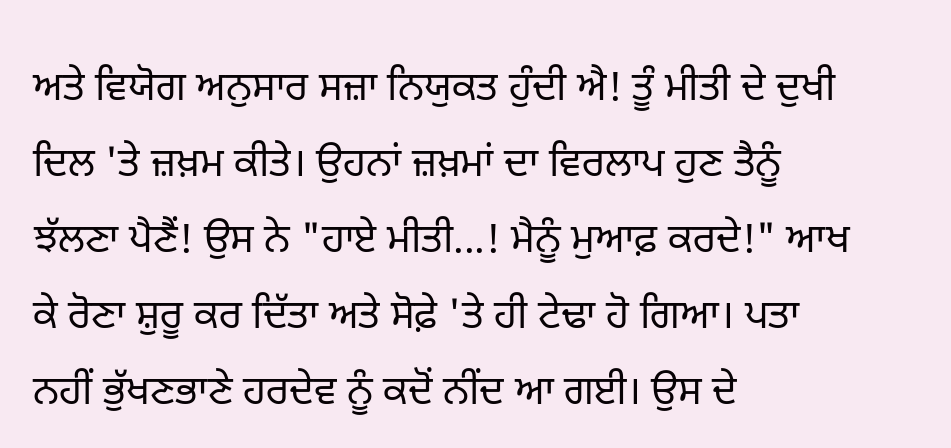ਅਤੇ ਵਿਯੋਗ ਅਨੁਸਾਰ ਸਜ਼ਾ ਨਿਯੁਕਤ ਹੁੰਦੀ ਐ! ਤੂੰ ਮੀਤੀ ਦੇ ਦੁਖੀ ਦਿਲ 'ਤੇ ਜ਼ਖ਼ਮ ਕੀਤੇ। ਉਹਨਾਂ ਜ਼ਖ਼ਮਾਂ ਦਾ ਵਿਰਲਾਪ ਹੁਣ ਤੈਨੂੰ ਝੱਲਣਾ ਪੈਣੈਂ! ਉਸ ਨੇ "ਹਾਏ ਮੀਤੀ...! ਮੈਨੂੰ ਮੁਆਫ਼ ਕਰਦੇ!" ਆਖ ਕੇ ਰੋਣਾ ਸ਼ੁਰੂ ਕਰ ਦਿੱਤਾ ਅਤੇ ਸੋਫ਼ੇ 'ਤੇ ਹੀ ਟੇਢਾ ਹੋ ਗਿਆ। ਪਤਾ ਨਹੀਂ ਭੁੱਖਣਭਾਣੇ ਹਰਦੇਵ ਨੂੰ ਕਦੋਂ ਨੀਂਦ ਆ ਗਈ। ਉਸ ਦੇ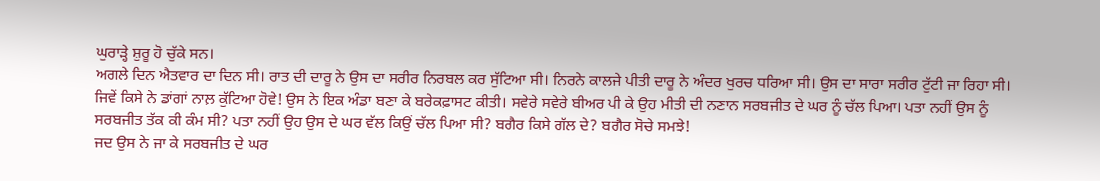ਘੁਰਾੜ੍ਹੇ ਸ਼ੁਰੂ ਹੋ ਚੁੱਕੇ ਸਨ।
ਅਗਲੇ ਦਿਨ ਐਤਵਾਰ ਦਾ ਦਿਨ ਸੀ। ਰਾਤ ਦੀ ਦਾਰੂ ਨੇ ਉਸ ਦਾ ਸਰੀਰ ਨਿਰਬਲ ਕਰ ਸੁੱਟਿਆ ਸੀ। ਨਿਰਨੇ ਕਾਲਜੇ ਪੀਤੀ ਦਾਰੂ ਨੇ ਅੰਦਰ ਖੁਰਚ ਧਰਿਆ ਸੀ। ਉਸ ਦਾ ਸਾਰਾ ਸਰੀਰ ਟੁੱਟੀ ਜਾ ਰਿਹਾ ਸੀ। ਜਿਵੇਂ ਕਿਸੇ ਨੇ ਡਾਂਗਾਂ ਨਾਲ਼ ਕੁੱਟਿਆ ਹੋਵੇ! ਉਸ ਨੇ ਇਕ ਅੰਡਾ ਬਣਾ ਕੇ ਬਰੇਕਫ਼ਾਸਟ ਕੀਤੀ। ਸਵੇਰੇ ਸਵੇਰੇ ਬੀਅਰ ਪੀ ਕੇ ਉਹ ਮੀਤੀ ਦੀ ਨਣਾਨ ਸਰਬਜੀਤ ਦੇ ਘਰ ਨੂੰ ਚੱਲ ਪਿਆ। ਪਤਾ ਨਹੀਂ ਉਸ ਨੂੰ ਸਰਬਜੀਤ ਤੱਕ ਕੀ ਕੰਮ ਸੀ? ਪਤਾ ਨਹੀਂ ਉਹ ਉਸ ਦੇ ਘਰ ਵੱਲ ਕਿਉਂ ਚੱਲ ਪਿਆ ਸੀ? ਬਗੈਰ ਕਿਸੇ ਗੱਲ ਦੇ? ਬਗੈਰ ਸੋਚੇ ਸਮਝੇ!
ਜਦ ਉਸ ਨੇ ਜਾ ਕੇ ਸਰਬਜੀਤ ਦੇ ਘਰ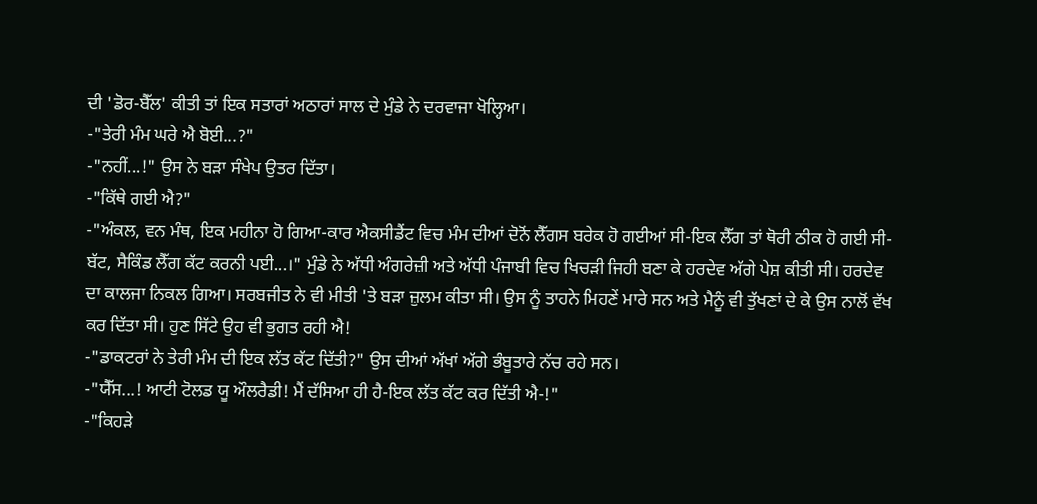ਦੀ 'ਡੋਰ-ਬੈੱਲ' ਕੀਤੀ ਤਾਂ ਇਕ ਸਤਾਰਾਂ ਅਠਾਰਾਂ ਸਾਲ ਦੇ ਮੁੰਡੇ ਨੇ ਦਰਵਾਜਾ ਖੋਲ੍ਹਿਆ।
-"ਤੇਰੀ ਮੰਮ ਘਰੇ ਐ ਬੋਈ...?"
-"ਨਹੀਂ...!" ਉਸ ਨੇ ਬੜਾ ਸੰਖੇਪ ਉਤਰ ਦਿੱਤਾ।
-"ਕਿੱਥੇ ਗਈ ਐ?"
-"ਅੰਕਲ, ਵਨ ਮੰਥ, ਇਕ ਮਹੀਨਾ ਹੋ ਗਿਆ-ਕਾਰ ਐਕਸੀਡੈਂਟ ਵਿਚ ਮੰਮ ਦੀਆਂ ਦੋਨੋਂ ਲੈੱਗਸ ਬਰੇਕ ਹੋ ਗਈਆਂ ਸੀ-ਇਕ ਲੈੱਗ ਤਾਂ ਥੋਰੀ ਠੀਕ ਹੋ ਗਈ ਸੀ-ਬੱਟ, ਸੈਕਿੰਡ ਲੈੱਗ ਕੱਟ ਕਰਨੀ ਪਈ...।" ਮੁੰਡੇ ਨੇ ਅੱਧੀ ਅੰਗਰੇਜ਼ੀ ਅਤੇ ਅੱਧੀ ਪੰਜਾਬੀ ਵਿਚ ਖਿਚੜੀ ਜਿਹੀ ਬਣਾ ਕੇ ਹਰਦੇਵ ਅੱਗੇ ਪੇਸ਼ ਕੀਤੀ ਸੀ। ਹਰਦੇਵ ਦਾ ਕਾਲਜਾ ਨਿਕਲ ਗਿਆ। ਸਰਬਜੀਤ ਨੇ ਵੀ ਮੀਤੀ 'ਤੇ ਬੜਾ ਜ਼ੁਲਮ ਕੀਤਾ ਸੀ। ਉਸ ਨੂੰ ਤਾਹਨੇ ਮਿਹਣੇਂ ਮਾਰੇ ਸਨ ਅਤੇ ਮੈਨੂੰ ਵੀ ਤੁੱਖਣਾਂ ਦੇ ਕੇ ਉਸ ਨਾਲੋਂ ਵੱਖ ਕਰ ਦਿੱਤਾ ਸੀ। ਹੁਣ ਸਿੱਟੇ ਉਹ ਵੀ ਭੁਗਤ ਰਹੀ ਐ!
-"ਡਾਕਟਰਾਂ ਨੇ ਤੇਰੀ ਮੰਮ ਦੀ ਇਕ ਲੱਤ ਕੱਟ ਦਿੱਤੀ?" ਉਸ ਦੀਆਂ ਅੱਖਾਂ ਅੱਗੇ ਭੰਬੂਤਾਰੇ ਨੱਚ ਰਹੇ ਸਨ।
-"ਯੈੱਸ...! ਆਟੀ ਟੋਲਡ ਯੂ ਔਲਰੈਡੀ! ਮੈਂ ਦੱਸਿਆ ਹੀ ਹੈ-ਇਕ ਲੱਤ ਕੱਟ ਕਰ ਦਿੱਤੀ ਐ-!"
-"ਕਿਹੜੇ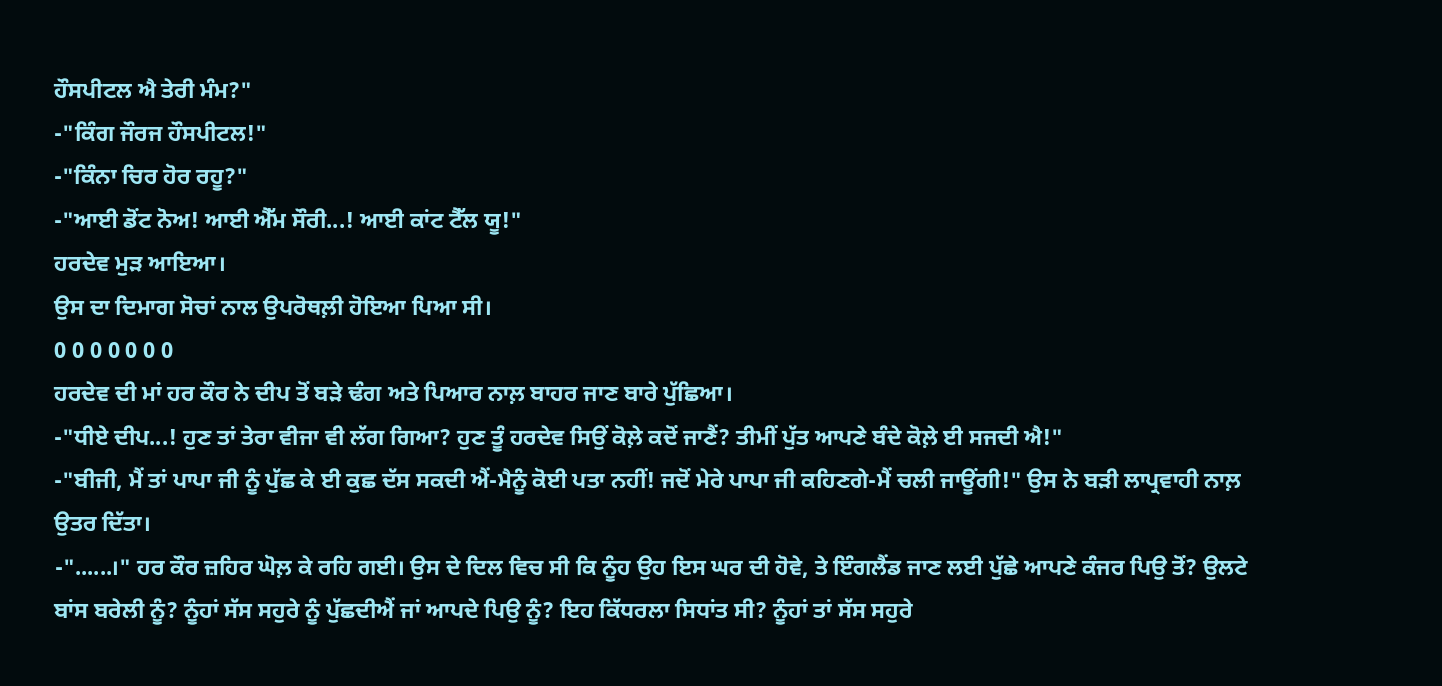ਹੌਸਪੀਟਲ ਐ ਤੇਰੀ ਮੰਮ?"
-"ਕਿੰਗ ਜੌਰਜ ਹੌਸਪੀਟਲ!"
-"ਕਿੰਨਾ ਚਿਰ ਹੋਰ ਰਹੂ?"
-"ਆਈ ਡੋਂਟ ਨੋਅ! ਆਈ ਐੱਮ ਸੌਰੀ...! ਆਈ ਕਾਂਟ ਟੈੱਲ ਯੂ!"
ਹਰਦੇਵ ਮੁੜ ਆਇਆ।
ਉਸ ਦਾ ਦਿਮਾਗ ਸੋਚਾਂ ਨਾਲ ਉਪਰੋਥਲ਼ੀ ਹੋਇਆ ਪਿਆ ਸੀ।
0 0 0 0 0 0 0
ਹਰਦੇਵ ਦੀ ਮਾਂ ਹਰ ਕੌਰ ਨੇ ਦੀਪ ਤੋਂ ਬੜੇ ਢੰਗ ਅਤੇ ਪਿਆਰ ਨਾਲ਼ ਬਾਹਰ ਜਾਣ ਬਾਰੇ ਪੁੱਛਿਆ।
-"ਧੀਏ ਦੀਪ...! ਹੁਣ ਤਾਂ ਤੇਰਾ ਵੀਜਾ ਵੀ ਲੱਗ ਗਿਆ? ਹੁਣ ਤੂੰ ਹਰਦੇਵ ਸਿਉਂ ਕੋਲ਼ੇ ਕਦੋਂ ਜਾਣੈਂ? ਤੀਮੀਂ ਪੁੱਤ ਆਪਣੇ ਬੰਦੇ ਕੋਲ਼ੇ ਈ ਸਜਦੀ ਐ!"
-"ਬੀਜੀ, ਮੈਂ ਤਾਂ ਪਾਪਾ ਜੀ ਨੂੰ ਪੁੱਛ ਕੇ ਈ ਕੁਛ ਦੱਸ ਸਕਦੀ ਐਂ-ਮੈਨੂੰ ਕੋਈ ਪਤਾ ਨਹੀਂ! ਜਦੋਂ ਮੇਰੇ ਪਾਪਾ ਜੀ ਕਹਿਣਗੇ-ਮੈਂ ਚਲੀ ਜਾਊਂਗੀ!" ਉਸ ਨੇ ਬੜੀ ਲਾਪ੍ਰਵਾਹੀ ਨਾਲ਼ ਉਤਰ ਦਿੱਤਾ।
-"......।" ਹਰ ਕੌਰ ਜ਼ਹਿਰ ਘੋਲ਼ ਕੇ ਰਹਿ ਗਈ। ਉਸ ਦੇ ਦਿਲ ਵਿਚ ਸੀ ਕਿ ਨੂੰਹ ਉਹ ਇਸ ਘਰ ਦੀ ਹੋਵੇ, ਤੇ ਇੰਗਲੈਂਡ ਜਾਣ ਲਈ ਪੁੱਛੇ ਆਪਣੇ ਕੰਜਰ ਪਿਉ ਤੋਂ? ਉਲਟੇ ਬਾਂਸ ਬਰੇਲੀ ਨੂੰ? ਨੂੰਹਾਂ ਸੱਸ ਸਹੁਰੇ ਨੂੰ ਪੁੱਛਦੀਐਂ ਜਾਂ ਆਪਦੇ ਪਿਉ ਨੂੰ? ਇਹ ਕਿੱਧਰਲਾ ਸਿਧਾਂਤ ਸੀ? ਨੂੰਹਾਂ ਤਾਂ ਸੱਸ ਸਹੁਰੇ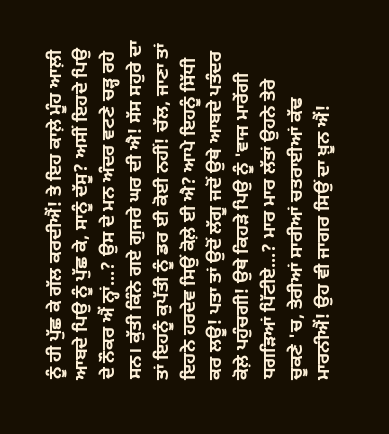ਨੂੰ ਹੀ ਪੁੱਛ ਕੇ ਗੱਲ ਕਰਦੀਐਂ! ਤੇ ਇਹ ਕਾਲ਼ੇ ਮੂੰਹ ਆਲ਼ੀ ਆਬਦੇ ਪਿਉ ਨੂੰ ਪੁੱਛ ਕੇ, ਸਾਨੂੰ ਦੱਸੂ? ਅਸੀਂ ਇਹਦੇ ਪਿਉ ਦੇ ਨੌਕਰ ਐਂ ਨ੍ਹਾਂ...? ਉਸ ਦੇ ਮਨ ਅੰਦਰ ਵਟਣੇ ਚੜ੍ਹ ਰਹੇ ਸਨ। ਕੁੱਤੀ ਕਿੰਨੇ ਗਏ ਗੁਜਰੇ ਘਰ ਦੀ ਐ! ਸੱਸ ਸਹੁਰੇ ਦਾ ਤਾਂ ਇਹਨੂੰ ਕੁਪੱਤੀ ਨੂੰ ਡਰ ਈ ਕੋਈ ਨਹੀਂ! ਚੱਲ, ਜਾਣਾ ਤਾਂ ਇਹਨੇ ਹਰਦੇਵ ਸਿਉਂ ਕੋਲ਼ੇ ਈ ਐ? ਆਪੇ ਇਹਨੂੰ ਸਿੱਧੀ ਕਰ ਲਊ! ਪਤਾ ਤਾਂ ਉਦੋਂ ਲੱਗੂ ਜਦੋਂ ਉਥੇ ਆਬਦੇ ਪਤੰਦਰ ਕੋਲ਼ੇ ਪਹੁੰਚਗੀ! ਉਥੇ ਕਿਹੜੇ ਪਿਉ ਨੂੰ 'ਵਾਜ ਮਾਰੇਂਗੀ ਧਗੜਿਆਂ ਪਿੱਟੀਏ...? ਮਾਰ ਮਾਰ ਲੱਤਾਂ ਉਹਨੇ ਤੇਰੇ ਚੂਕਣੇ 'ਚ, ਤੇਰੀਆਂ ਸਾਰੀਆਂ ਚਤਰਾਈਆਂ ਕੱਢ ਮਾਰਨੀਐਂ! ਉਹ ਵੀ ਜਾਗਰ ਸਿਉਂ ਦਾ ਖ਼ੂਨ ਐਂ!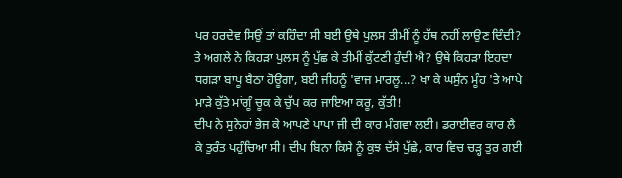ਪਰ ਹਰਦੇਵ ਸਿਉਂ ਤਾਂ ਕਹਿੰਦਾ ਸੀ ਬਈ ਉਥੇ ਪੁਲਸ ਤੀਮੀਂ ਨੂੰ ਹੱਥ ਨਹੀਂ ਲਾਉਣ ਦਿੰਦੀ? ਤੇ ਅਗਲੇ ਨੇ ਕਿਹੜਾ ਪੁਲਸ ਨੂੰ ਪੁੱਛ ਕੇ ਤੀਮੀਂ ਕੁੱਟਣੀ ਹੁੰਦੀ ਐ? ਉਥੇ ਕਿਹੜਾ ਇਹਦਾ ਧਗੜਾ ਬਾਪੂ ਬੈਠਾ ਹੋਊਗਾ, ਬਈ ਜੀਹਨੂੰ 'ਵਾਜ ਮਾਰਲੂ...? ਖਾ ਕੇ ਘਸੁੰਨ ਮੂੰਹ 'ਤੇ ਆਪੇ ਮਾੜੇ ਕੁੱਤੇ ਮਾਂਗੂੰ ਚੂਕ ਕੇ ਚੁੱਪ ਕਰ ਜਾਇਆ ਕਰੂ, ਕੁੱਤੀ!
ਦੀਪ ਨੇ ਸੁਨੇਹਾਂ ਭੇਜ ਕੇ ਆਪਣੇ ਪਾਪਾ ਜੀ ਦੀ ਕਾਰ ਮੰਗਵਾ ਲਈ। ਡਰਾਈਵਰ ਕਾਰ ਲੈ ਕੇ ਤੁਰੰਤ ਪਹੁੰਚਿਆ ਸੀ। ਦੀਪ ਬਿਨਾ ਕਿਸੇ ਨੂੰ ਕੁਝ ਦੱਸੇ ਪੁੱਛੇ, ਕਾਰ ਵਿਚ ਚੜ੍ਹ ਤੁਰ ਗਈ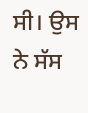ਸੀ। ਉਸ ਨੇ ਸੱਸ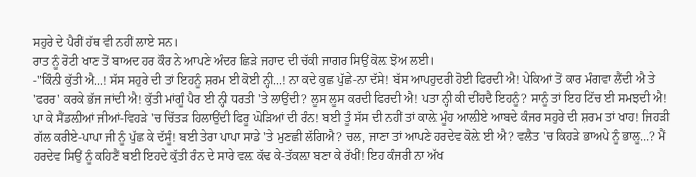ਸਹੁਰੇ ਦੇ ਪੈਰੀਂ ਹੱਥ ਵੀ ਨਹੀਂ ਲਾਏ ਸਨ।
ਰਾਤ ਨੂੰ ਰੋਟੀ ਖਾਣ ਤੋਂ ਬਾਅਦ ਹਰ ਕੌਰ ਨੇ ਆਪਣੇ ਅੰਦਰ ਛਿੜੇ ਜਹਾਦ ਦੀ ਚੱਕੀ ਜਾਗਰ ਸਿਉਂ ਕੋਲ਼ ਝੋਅ ਲਈ।
-"ਕਿੰਨੀ ਕੁੱਤੀ ਐ...! ਸੱਸ ਸਹੁਰੇ ਦੀ ਤਾਂ ਇਹਨੂੰ ਸ਼ਰਮ ਈ ਕੋਈ ਨ੍ਹੀ...! ਨਾ ਕਦੇ ਕੁਛ ਪੁੱਛੇ-ਨਾ ਦੱਸੇ! ਬੱਸ ਆਪਹੁਦਰੀ ਹੋਈ ਫਿਰਦੀ ਐ! ਪੇਕਿਆਂ ਤੋਂ ਕਾਰ ਮੰਗਵਾ ਲੈਂਦੀ ਐ ਤੇ 'ਫਰਰ' ਕਰਕੇ ਭੱਜ ਜਾਂਦੀ ਐ! ਕੁੱਤੀ ਮਾਂਗੂੰ ਪੈਰ ਈ ਨ੍ਹੀ ਧਰਤੀ 'ਤੇ ਲਾਉਂਦੀ? ਲੂਸ ਲੂਸ ਕਰਦੀ ਫਿਰਦੀ ਐ! ਪਤਾ ਨ੍ਹੀ ਕੀ ਦੀਂਹਦੈ ਇਹਨੂੰ? ਸਾਨੂੰ ਤਾਂ ਇਹ ਟਿੱਚ ਈ ਸਮਝਦੀ ਐ! ਪਾ ਕੇ ਸੈਂਡਲ਼ੀਆਂ ਜੀਆਂ-ਵਿਹੜੇ 'ਚ ਚਿੱਤੜ ਹਿਲਾਉਂਦੀ ਫਿਰੂ ਘੋੜਿਆਂ ਦੀ ਰੰਨ! ਬਈ ਤੂੰ ਸੱਸ ਦੀ ਨਹੀਂ ਤਾਂ ਕਾਲ਼ੇ ਮੂੰਹ ਆਲ਼ੀਏ ਆਬਦੇ ਕੰਜਰ ਸਹੁਰੇ ਦੀ ਸ਼ਰਮ ਤਾਂ ਖਾਹ! ਜਿਹੜੀ ਗੱਲ ਕਰੀਏ-ਪਾਪਾ ਜੀ ਨੂੰ ਪੁੱਛ ਕੇ ਦੱਸੂੰ! ਬਈ ਤੇਰਾ ਪਾਪਾ ਸਾਡੇ 'ਤੇ ਮੁਣਛੀ ਲੱਗਿਐ? ਚਲ, ਜਾਣਾ ਤਾਂ ਆਪਣੇ ਹਰਦੇਵ ਕੋਲ਼ੇ ਈ ਐ? ਵਲੈਤ 'ਚ ਕਿਹੜੇ ਭਾਅਪੇ ਨੂੰ ਭਾਲੂ...? ਮੈਂ ਹਰਦੇਵ ਸਿਉਂ ਨੂੰ ਕਹਿਣੈਂ ਬਈ ਇਹਦੇ ਕੁੱਤੀ ਰੰਨ ਦੇ ਸਾਰੇ ਵਲ਼ ਕੱਢ ਕੇ-ਤੱਕਲ਼ਾ ਬਣਾ ਕੇ ਰੱਖੀਂ! ਇਹ ਕੰਜਰੀ ਨਾ ਅੱਖ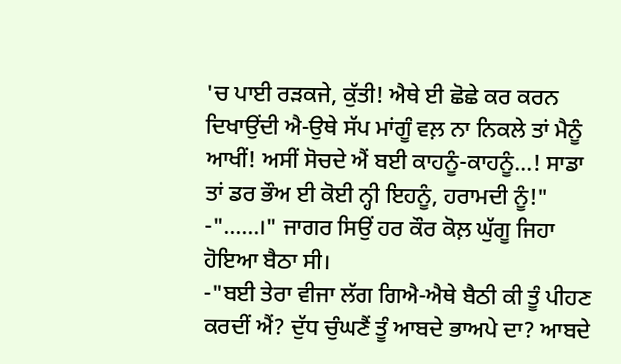'ਚ ਪਾਈ ਰੜਕਜੇ, ਕੁੱਤੀ! ਐਥੇ ਈ ਛੋਛੇ ਕਰ ਕਰਨ ਦਿਖਾਉਂਦੀ ਐ-ਉਥੇ ਸੱਪ ਮਾਂਗੂੰ ਵਲ਼ ਨਾ ਨਿਕਲੇ ਤਾਂ ਮੈਨੂੰ ਆਖੀਂ! ਅਸੀਂ ਸੋਚਦੇ ਐਂ ਬਈ ਕਾਹਨੂੰ-ਕਾਹਨੂੰ...! ਸਾਡਾ ਤਾਂ ਡਰ ਭੌਅ ਈ ਕੋਈ ਨ੍ਹੀ ਇਹਨੂੰ, ਹਰਾਮਦੀ ਨੂੰ!"
-"......।" ਜਾਗਰ ਸਿਉਂ ਹਰ ਕੌਰ ਕੋਲ਼ ਘੁੱਗੂ ਜਿਹਾ ਹੋਇਆ ਬੈਠਾ ਸੀ।
-"ਬਈ ਤੇਰਾ ਵੀਜਾ ਲੱਗ ਗਿਐ-ਐਥੇ ਬੈਠੀ ਕੀ ਤੂੰ ਪੀਹਣ ਕਰਦੀਂ ਐਂ? ਦੁੱਧ ਚੁੰਘਣੈਂ ਤੂੰ ਆਬਦੇ ਭਾਅਪੇ ਦਾ? ਆਬਦੇ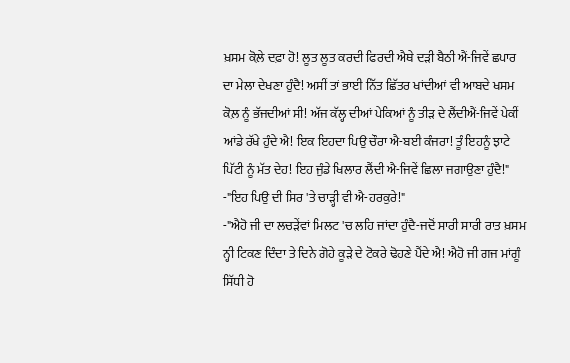ਖ਼ਸਮ ਕੋਲ਼ੇ ਦਫ਼ਾ ਹੋ! ਲੂਤ ਲੂਤ ਕਰਦੀ ਫਿਰਦੀ ਐਥੇ ਦੜੀ ਬੈਠੀ ਐਂ-ਜਿਵੇਂ ਛਪਾਰ ਦਾ ਮੇਲਾ ਦੇਖਣਾ ਹੁੰਦੈ! ਅਸੀਂ ਤਾਂ ਭਾਈ ਨਿੱਤ ਛਿੱਤਰ ਖਾਂਦੀਆਂ ਵੀ ਆਬਦੇ ਖਸਮ ਕੋਲ਼ ਨੂੰ ਭੱਜਦੀਆਂ ਸੀ! ਅੱਜ ਕੱਲ੍ਹ ਦੀਆਂ ਪੇਕਿਆਂ ਨੂੰ ਤੀੜ ਦੇ ਲੈਂਦੀਐਂ-ਜਿਵੇਂ ਪੇਕੀਂ ਆਂਡੇ ਰੱਖੇ ਹੁੰਦੇ ਐ! ਇਕ ਇਹਦਾ ਪਿਉ ਚੌਰਾ ਐ-ਬਈ ਕੰਜਰਾ! ਤੂੰ ਇਹਨੂੰ ਝਾਟੇ ਪਿੱਟੀ ਨੂੰ ਮੱਤ ਦੇਹ! ਇਹ ਜੁੰਡੇ ਖਿਲਾਰ ਲੈਂਦੀ ਐ-ਜਿਵੇਂ ਛਿਲਾ ਜਗਾਉਣਾ ਹੁੰਦੈ!"
-"ਇਹ ਪਿਉ ਦੀ ਸਿਰ 'ਤੇ ਚਾੜ੍ਹੀ ਵੀ ਐ-ਹਰਕੁਰੇ!"
-"ਐਹੋ ਜੀ ਦਾ ਲਚੜੇਂਵਾਂ ਮਿਲਟ 'ਚ ਲਹਿ ਜਾਂਦਾ ਹੁੰਦੈ-ਜਦੋਂ ਸਾਰੀ ਸਾਰੀ ਰਾਤ ਖ਼ਸਮ ਨ੍ਹੀ ਟਿਕਣ ਦਿੰਦਾ ਤੇ ਦਿਨੇ ਗੋਹੇ ਕੂੜੇ ਦੇ ਟੋਕਰੇ ਢੋਹਣੇ ਪੈਂਦੇ ਐ! ਐਹੋ ਜੀ ਗਜ ਮਾਂਗੂੰ ਸਿੱਧੀ ਹੋ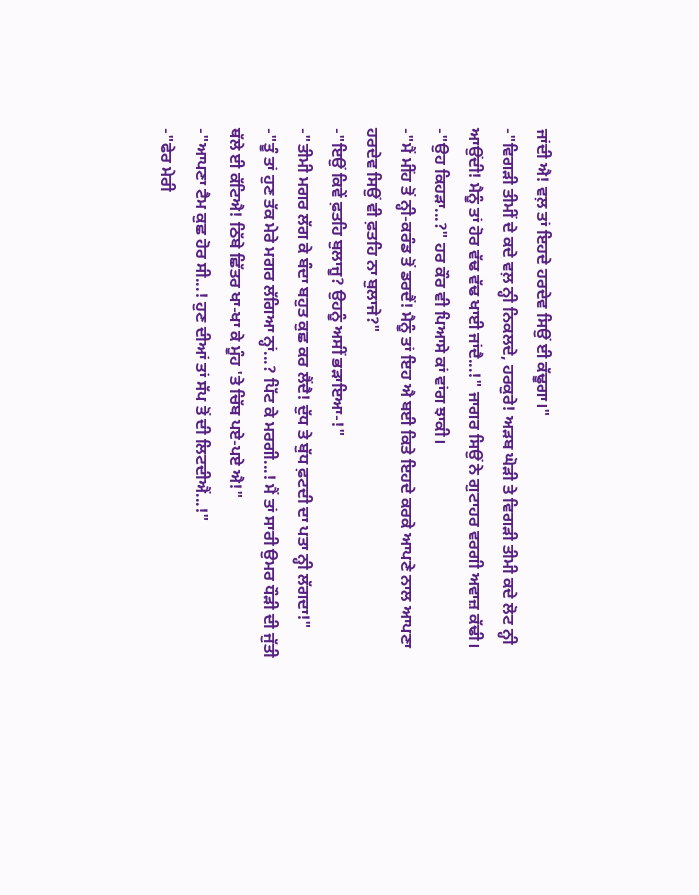ਜਾਂਦੀ ਐ! ਵਲ਼ ਤਾਂ ਇਹਦੇ ਹਰਦੇਵ ਸਿਉਂ ਈ ਕੱਢੂਗਾ।"
-"ਵਿਗੜੀ ਤੀਮੀਂ ਦੇ ਕਦੇ ਵਲ਼ ਨ੍ਹੀ ਨਿਕਲਦੇ, ਹਰਕੁਰੇ! ਅੜਬ ਘੋੜੀ ਤੇ ਵਿਗੜੀ ਤੀਮੀ ਕਦੇ ਲੋਟ ਨ੍ਹੀ ਆਉਂਦੀ! ਮੈਨੂੰ ਤਾਂ ਹੋਰ ਵੱਢ ਵੱਢ ਖਾਈ ਜਾਂਦੈ...!" ਜਾਗਰ ਸਿਉਂ ਨੇ ਗੁਟਾਹਰ ਵਰਗੀ ਅਵਾਜ਼ ਕੱਢੀ।
-"ਉਹ ਕਿਹੜਾ...?" ਹਰ ਕੌਰ ਵੀ ਪਿਆਸੇ ਕਾਂ ਵਾਂਗ ਝਾਕੀ।
-"ਮੈਂ ਮੀਂਹ ਤੋਂ ਨ੍ਹੀ-ਕਰੰਡ ਤੋਂ ਡਰਦੈਂ! ਮੈਨੂੰ ਤਾਂ ਇਹ ਐ ਬਈ ਕਿਤੇ ਇਹਦੇ ਕਰਕੇ ਆਪਣੇ ਨਾਲ ਆਪਣਾ ਹਰਦੇਵ ਸਿਉਂ ਵੀ ਫ਼ਤਹਿ ਨਾ ਬੁਲਾਜੇ?"
-"ਇਉਂ ਕਿਵੇਂ ਫ਼ਤਹਿ ਬੁਲਾਜੂ? ਉਹਨੂੰ ਅਸੀਂ ਭੜਾਇਆ-!"
-"ਤੀਮੀ ਮਗਰ ਲੱਗ ਕੇ ਬੰਦਾ ਬਹੁਤ ਕੁਛ ਕਰ ਲੈਂਦੈ! ਦੁੱਧ ਤੇ ਬੁੱਧ ਫ਼ਟਦੀ ਦਾ ਪਤਾ ਨ੍ਹੀ ਲੱਗਦਾ!"
-"ਤੂੰ ਤਾਂ ਹੁਣ ਤੱਕ ਮੇਰੇ ਮਗਰ ਲੱਗਿਆ ਨ੍ਹਾਂ...? ਪਿੱਟ ਕੇ ਮਰਗੀ...! ਮੈਂ ਤਾਂ ਸਾਰੀ ਉਮਰ ਧੌੜੀ ਦੀ ਜੁੱਤੀ ਥੱਲੇ ਈ ਕੱਟਿਐ! ਠਿੱਬੇ ਛਿੱਤਰ ਖਾ-ਖਾ ਕੇ ਮੂੰਹ 'ਤੇ ਚਿੱਬ ਪਏ-ਪਏ ਐ!"
-"ਆਪਣਾ ਟੈਮ ਕੁਛ ਹੋਰ ਸੀ...! ਹੁਣ ਦੀਆਂ ਤਾਂ ਸੱਪ ਤੋਂ ਦੀ ਲਿਟਦੀਐਂ...!"
-"ਫੇਰ ਮੇਰੀ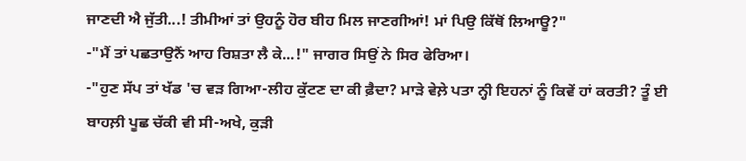ਜਾਣਦੀ ਐ ਜੁੱਤੀ...! ਤੀਮੀਆਂ ਤਾਂ ਉਹਨੂੰ ਹੋਰ ਬੀਹ ਮਿਲ ਜਾਣਗੀਆਂ! ਮਾਂ ਪਿਉ ਕਿੱਥੋਂ ਲਿਆਊ?"
-"ਮੈਂ ਤਾਂ ਪਛਤਾਉਨੈਂ ਆਹ ਰਿਸ਼ਤਾ ਲੈ ਕੇ...!" ਜਾਗਰ ਸਿਉਂ ਨੇ ਸਿਰ ਫੇਰਿਆ।
-"ਹੁਣ ਸੱਪ ਤਾਂ ਖੱਡ 'ਚ ਵੜ ਗਿਆ-ਲੀਹ ਕੁੱਟਣ ਦਾ ਕੀ ਫ਼ੈਦਾ? ਮਾੜੇ ਵੇਲ਼ੇ ਪਤਾ ਨ੍ਹੀ ਇਹਨਾਂ ਨੂੰ ਕਿਵੇਂ ਹਾਂ ਕਰਤੀ? ਤੂੰ ਈ ਬਾਹਲ਼ੀ ਪੂਛ ਚੱਕੀ ਵੀ ਸੀ-ਅਖੇ, ਕੁੜੀ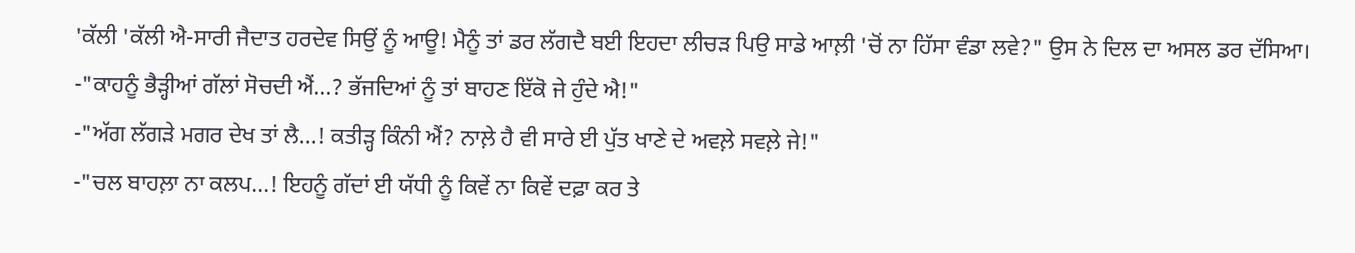'ਕੱਲੀ 'ਕੱਲੀ ਐ-ਸਾਰੀ ਜੈਦਾਤ ਹਰਦੇਵ ਸਿਉਂ ਨੂੰ ਆਊ! ਮੈਨੂੰ ਤਾਂ ਡਰ ਲੱਗਦੈ ਬਈ ਇਹਦਾ ਲੀਚੜ ਪਿਉ ਸਾਡੇ ਆਲ਼ੀ 'ਚੋਂ ਨਾ ਹਿੱਸਾ ਵੰਡਾ ਲਵੇ?" ਉਸ ਨੇ ਦਿਲ ਦਾ ਅਸਲ ਡਰ ਦੱਸਿਆ।
-"ਕਾਹਨੂੰ ਭੈੜ੍ਹੀਆਂ ਗੱਲਾਂ ਸੋਚਦੀ ਐਂ...? ਭੱਜਦਿਆਂ ਨੂੰ ਤਾਂ ਬਾਹਣ ਇੱਕੋ ਜੇ ਹੁੰਦੇ ਐ!"
-"ਅੱਗ ਲੱਗੜੇ ਮਗਰ ਦੇਖ ਤਾਂ ਲੈ...! ਕਤੀੜ੍ਹ ਕਿੰਨੀ ਐਂ? ਨਾਲ਼ੇ ਹੈ ਵੀ ਸਾਰੇ ਈ ਪੁੱਤ ਖਾਣੇ ਦੇ ਅਵਲ਼ੇ ਸਵਲ਼ੇ ਜੇ!"
-"ਚਲ ਬਾਹਲ਼ਾ ਨਾ ਕਲਪ...! ਇਹਨੂੰ ਗੱਦਾਂ ਈ ਯੱਧੀ ਨੂੰ ਕਿਵੇਂ ਨਾ ਕਿਵੇਂ ਦਫ਼ਾ ਕਰ ਤੇ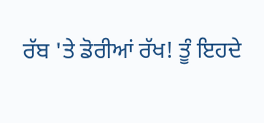ਰੱਬ 'ਤੇ ਡੋਰੀਆਂ ਰੱਖ! ਤੂੰ ਇਹਦੇ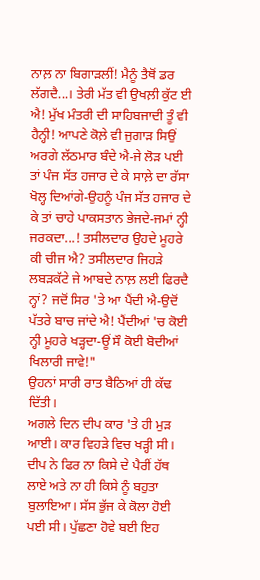ਨਾਲ਼ ਨਾ ਬਿਗਾੜਲੀਂ! ਮੈਨੂੰ ਤੈਥੋਂ ਡਰ ਲੱਗਦੈ...। ਤੇਰੀ ਮੱਤ ਵੀ ਉਖਲ਼ੀ ਕੁੱਟ ਈ ਐ! ਮੁੱਖ ਮੰਤਰੀ ਦੀ ਸਾਹਿਬਜਾਦੀ ਤੂੰ ਵੀ ਹੈਨ੍ਹੀ! ਆਪਣੇ ਕੋਲ਼ੇ ਵੀ ਜੁਗਾੜ ਸਿਉਂ ਅਰਗੇ ਲੱਠਮਾਰ ਬੰਦੇ ਐ-ਜੇ ਲੋੜ ਪਈ ਤਾਂ ਪੰਜ ਸੱਤ ਹਜਾਰ ਦੇ ਕੇ ਸਾਲ਼ੇ ਦਾ ਰੱਸਾ ਖੋਲ੍ਹ ਦਿਆਂਗੇ-ਉਹਨੂੰ ਪੰਜ ਸੱਤ ਹਜਾਰ ਦੇ ਕੇ ਤਾਂ ਚਾਹੇ ਪਾਕਸਤਾਨ ਭੇਜਦੇ-ਜਮਾਂ ਨ੍ਹੀ ਜਰਕਦਾ...! ਤਸੀਲਦਾਰ ਉਹਦੇ ਮੂਹਰੇ ਕੀ ਚੀਜ ਐ? ਤਸੀਲਦਾਰ ਜਿਹੜੇ ਲਬੜਕੱਟੇ ਜੇ ਆਬਦੇ ਨਾਲ਼ ਲਈ ਫਿਰਦੈ ਨ੍ਹਾਂ? ਜਦੋਂ ਸਿਰ 'ਤੇ ਆ ਪੈਂਦੀ ਐ-ਉਦੋਂ ਪੱਤਰੇ ਬਾਚ ਜਾਂਦੇ ਐ! ਪੈਂਦੀਆਂ 'ਚ ਕੋਈ ਨ੍ਹੀ ਮੂਹਰੇ ਖੜ੍ਹਦਾ-ਊਂ ਸੌ ਕੋਈ ਬੋਦੀਆਂ ਖਿਲਾਰੀ ਜਾਵੇ!"
ਉਹਨਾਂ ਸਾਰੀ ਰਾਤ ਬੈਠਿਆਂ ਹੀ ਕੱਢ ਦਿੱਤੀ।
ਅਗਲੇ ਦਿਨ ਦੀਪ ਕਾਰ 'ਤੇ ਹੀ ਮੁੜ ਆਈ। ਕਾਰ ਵਿਹੜੇ ਵਿਚ ਖੜ੍ਹੀ ਸੀ। ਦੀਪ ਨੇ ਫਿਰ ਨਾ ਕਿਸੇ ਦੇ ਪੈਰੀਂ ਹੱਥ ਲਾਏ ਅਤੇ ਨਾ ਹੀ ਕਿਸੇ ਨੂੰ ਬਹੁਤਾ ਬੁਲਾਇਆ। ਸੱਸ ਭੁੱਜ ਕੇ ਕੋਲਾ ਹੋਈ ਪਈ ਸੀ। ਪੁੱਛਣਾ ਹੋਵੇ ਬਈ ਇਹ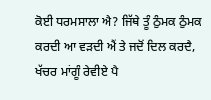ਕੋਈ ਧਰਮਸਾਲਾ ਐ? ਜਿੱਥੇ ਤੂੰ ਠੁੰਮਕ ਠੁੰਮਕ ਕਰਦੀ ਆ ਵੜਦੀ ਐਂ ਤੇ ਜਦੋਂ ਦਿਲ ਕਰਦੈ, ਖੱਚਰ ਮਾਂਗੂੰ ਰੇਵੀਏ ਪੈ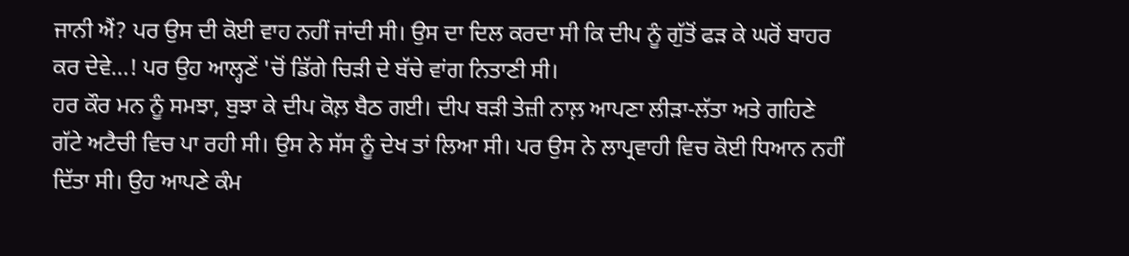ਜਾਨੀ ਐਂ? ਪਰ ਉਸ ਦੀ ਕੋਈ ਵਾਹ ਨਹੀਂ ਜਾਂਦੀ ਸੀ। ਉਸ ਦਾ ਦਿਲ ਕਰਦਾ ਸੀ ਕਿ ਦੀਪ ਨੂੰ ਗੁੱਤੋਂ ਫੜ ਕੇ ਘਰੋਂ ਬਾਹਰ ਕਰ ਦੇਵੇ...! ਪਰ ਉਹ ਆਲ੍ਹਣੇਂ 'ਚੋਂ ਡਿੱਗੇ ਚਿੜੀ ਦੇ ਬੱਚੇ ਵਾਂਗ ਨਿਤਾਣੀ ਸੀ।
ਹਰ ਕੌਰ ਮਨ ਨੂੰ ਸਮਝਾ, ਬੁਝਾ ਕੇ ਦੀਪ ਕੋਲ਼ ਬੈਠ ਗਈ। ਦੀਪ ਬੜੀ ਤੇਜ਼ੀ ਨਾਲ਼ ਆਪਣਾ ਲੀੜਾ-ਲੱਤਾ ਅਤੇ ਗਹਿਣੇ ਗੱਟੇ ਅਟੈਚੀ ਵਿਚ ਪਾ ਰਹੀ ਸੀ। ਉਸ ਨੇ ਸੱਸ ਨੂੰ ਦੇਖ ਤਾਂ ਲਿਆ ਸੀ। ਪਰ ਉਸ ਨੇ ਲਾਪ੍ਰਵਾਹੀ ਵਿਚ ਕੋਈ ਧਿਆਨ ਨਹੀਂ ਦਿੱਤਾ ਸੀ। ਉਹ ਆਪਣੇ ਕੰਮ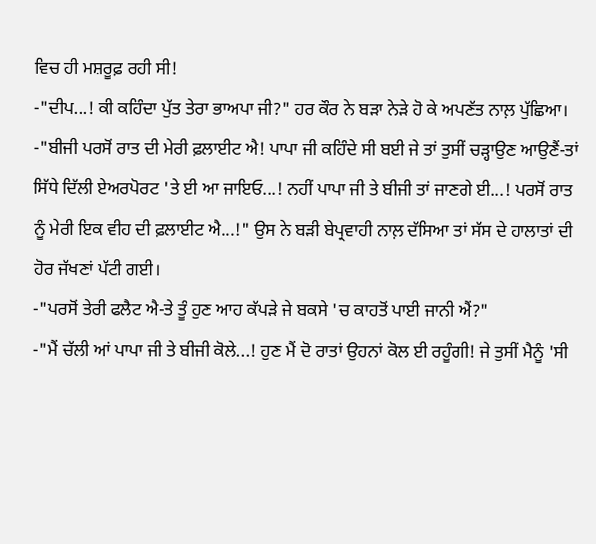ਵਿਚ ਹੀ ਮਸ਼ਰੂਫ਼ ਰਹੀ ਸੀ!
-"ਦੀਪ...! ਕੀ ਕਹਿੰਦਾ ਪੁੱਤ ਤੇਰਾ ਭਾਅਪਾ ਜੀ?" ਹਰ ਕੌਰ ਨੇ ਬੜਾ ਨੇੜੇ ਹੋ ਕੇ ਅਪਣੱਤ ਨਾਲ਼ ਪੁੱਛਿਆ।
-"ਬੀਜੀ ਪਰਸੋਂ ਰਾਤ ਦੀ ਮੇਰੀ ਫ਼ਲਾਈਟ ਐ! ਪਾਪਾ ਜੀ ਕਹਿੰਦੇ ਸੀ ਬਈ ਜੇ ਤਾਂ ਤੁਸੀਂ ਚੜ੍ਹਾਉਣ ਆਉਣੈਂ-ਤਾਂ ਸਿੱਧੇ ਦਿੱਲੀ ਏਅਰਪੋਰਟ 'ਤੇ ਈ ਆ ਜਾਇਓ...! ਨਹੀਂ ਪਾਪਾ ਜੀ ਤੇ ਬੀਜੀ ਤਾਂ ਜਾਣਗੇ ਈ...! ਪਰਸੋਂ ਰਾਤ ਨੂੰ ਮੇਰੀ ਇਕ ਵੀਹ ਦੀ ਫ਼ਲਾਈਟ ਐ...!" ਉਸ ਨੇ ਬੜੀ ਬੇਪ੍ਰਵਾਹੀ ਨਾਲ਼ ਦੱਸਿਆ ਤਾਂ ਸੱਸ ਦੇ ਹਾਲਾਤਾਂ ਦੀ ਹੋਰ ਜੱਖਣਾਂ ਪੱਟੀ ਗਈ।
-"ਪਰਸੋਂ ਤੇਰੀ ਫਲੈਟ ਐ-ਤੇ ਤੂੰ ਹੁਣ ਆਹ ਕੱਪੜੇ ਜੇ ਬਕਸੇ 'ਚ ਕਾਹਤੋਂ ਪਾਈ ਜਾਨੀ ਐਂ?"
-"ਮੈਂ ਚੱਲੀ ਆਂ ਪਾਪਾ ਜੀ ਤੇ ਬੀਜੀ ਕੋਲੇ...! ਹੁਣ ਮੈਂ ਦੋ ਰਾਤਾਂ ਉਹਨਾਂ ਕੋਲ ਈ ਰਹੂੰਗੀ! ਜੇ ਤੁਸੀਂ ਮੈਨੂੰ 'ਸੀ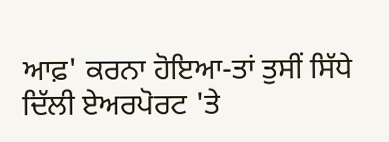ਆਫ਼' ਕਰਨਾ ਹੋਇਆ-ਤਾਂ ਤੁਸੀਂ ਸਿੱਧੇ ਦਿੱਲੀ ਏਅਰਪੋਰਟ 'ਤੇ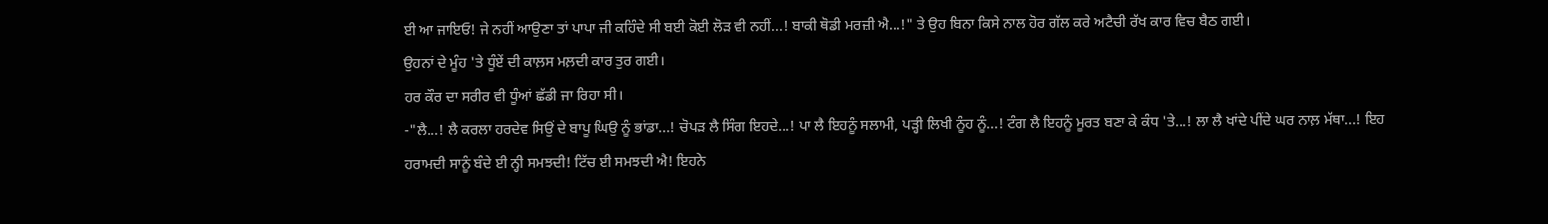ਈ ਆ ਜਾਇਓ! ਜੇ ਨਹੀਂ ਆਉਣਾ ਤਾਂ ਪਾਪਾ ਜੀ ਕਹਿੰਦੇ ਸੀ ਬਈ ਕੋਈ ਲੋੜ ਵੀ ਨਹੀਂ...! ਬਾਕੀ ਥੋਡੀ ਮਰਜ਼ੀ ਐ...!" ਤੇ ਉਹ ਬਿਨਾ ਕਿਸੇ ਨਾਲ ਹੋਰ ਗੱਲ ਕਰੇ ਅਟੈਚੀ ਰੱਖ ਕਾਰ ਵਿਚ ਬੈਠ ਗਈ।
ਉਹਨਾਂ ਦੇ ਮੂੰਹ 'ਤੇ ਧੂੰਏਂ ਦੀ ਕਾਲ਼ਸ ਮਲ਼ਦੀ ਕਾਰ ਤੁਰ ਗਈ।
ਹਰ ਕੌਰ ਦਾ ਸਰੀਰ ਵੀ ਧੂੰਆਂ ਛੱਡੀ ਜਾ ਰਿਹਾ ਸੀ।
-"ਲੈ...! ਲੈ ਕਰਲਾ ਹਰਦੇਵ ਸਿਉਂ ਦੇ ਬਾਪੂ ਘਿਉ ਨੂੰ ਭਾਂਡਾ...! ਚੋਪੜ ਲੈ ਸਿੰਗ ਇਹਦੇ...! ਪਾ ਲੈ ਇਹਨੂੰ ਸਲਾਮੀ, ਪੜ੍ਹੀ ਲਿਖੀ ਨੂੰਹ ਨੂੰ...! ਟੰਗ ਲੈ ਇਹਨੂੰ ਮੂਰਤ ਬਣਾ ਕੇ ਕੰਧ 'ਤੇ...! ਲਾ ਲੈ ਖਾਂਦੇ ਪੀਂਦੇ ਘਰ ਨਾਲ਼ ਮੱਥਾ...! ਇਹ ਹਰਾਮਦੀ ਸਾਨੂੰ ਬੰਦੇ ਈ ਨ੍ਹੀ ਸਮਝਦੀ! ਟਿੱਚ ਈ ਸਮਝਦੀ ਐ! ਇਹਨੇ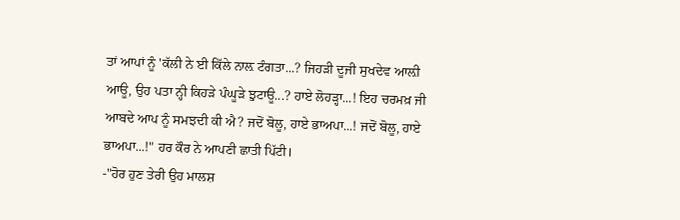ਤਾਂ ਆਪਾਂ ਨੂੰ 'ਕੱਲੀ ਨੇ ਈ ਕਿੱਲੇ ਨਾਲ਼ ਟੰਗਤਾ...? ਜਿਹੜੀ ਦੂਜੀ ਸੁਖਦੇਵ ਆਲ਼ੀ ਆਊ, ਉਹ ਪਤਾ ਨ੍ਹੀ ਕਿਹੜੇ ਪੰਘੂੜੇ ਝੁਟਾਊ...? ਹਾਏ ਲੋਹੜ੍ਹਾ...! ਇਹ ਚਰਮਖ਼ ਜੀ ਆਬਦੇ ਆਪ ਨੂੰ ਸਮਝਦੀ ਕੀ ਐ? ਜਦੋਂ ਬੋਲੂ, ਹਾਏ ਭਾਅਪਾ...! ਜਦੋਂ ਬੋਲੂ, ਹਾਏ ਭਾਅਪਾ...!" ਹਰ ਕੌਰ ਨੇ ਆਪਣੀ ਛਾਤੀ ਪਿੱਟੀ।
-"ਹੋਰ ਹੁਣ ਤੇਰੀ ਉਹ ਮਾਲਸ਼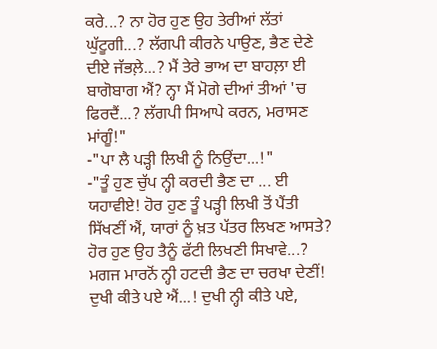ਕਰੇ...? ਨਾ ਹੋਰ ਹੁਣ ਉਹ ਤੇਰੀਆਂ ਲੱਤਾਂ ਘੁੱਟੂਗੀ...? ਲੱਗਪੀ ਕੀਰਨੇ ਪਾਉਣ, ਭੈਣ ਦੇਣੇ ਦੀਏ ਜੱਭਲ਼ੇ...? ਮੈਂ ਤੇਰੇ ਭਾਅ ਦਾ ਬਾਹਲ਼ਾ ਈ ਬਾਗੋਬਾਗ ਐਂ? ਨ੍ਹਾ ਮੈਂ ਮੋਗੇ ਦੀਆਂ ਤੀਆਂ 'ਚ ਫਿਰਦੈਂ...? ਲੱਗਪੀ ਸਿਆਪੇ ਕਰਨ, ਮਰਾਸਣ ਮਾਂਗੂੰ!"
-"ਪਾ ਲੈ ਪੜ੍ਹੀ ਲਿਖੀ ਨੂੰ ਨਿਉਂਦਾ...!"
-"ਤੂੰ ਹੁਣ ਚੁੱਪ ਨ੍ਹੀ ਕਰਦੀ ਭੈਣ ਦਾ ... ਈ ਯਹਾਵੀਏ! ਹੋਰ ਹੁਣ ਤੂੰ ਪੜ੍ਹੀ ਲਿਖੀ ਤੋਂ ਪੈਂਤੀ ਸਿੱਖਣੀਂ ਐਂ, ਯਾਰਾਂ ਨੂੰ ਖ਼ਤ ਪੱਤਰ ਲਿਖਣ ਆਸਤੇ? ਹੋਰ ਹੁਣ ਉਹ ਤੈਨੂੰ ਫੱਟੀ ਲਿਖਣੀ ਸਿਖਾਵੇ...? ਮਗਜ ਮਾਰਨੋਂ ਨ੍ਹੀ ਹਟਦੀ ਭੈਣ ਦਾ ਚਰਖਾ ਦੇਣੀਂ! ਦੁਖੀ ਕੀਤੇ ਪਏ ਐਂ...! ਦੁਖੀ ਨ੍ਹੀ ਕੀਤੇ ਪਏ,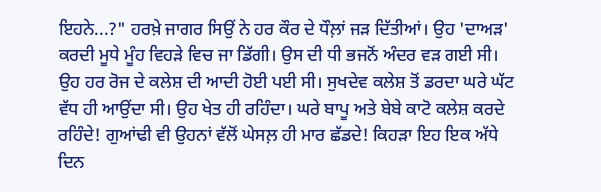ਇਹਨੇ...?" ਹਰਖ਼ੇ ਜਾਗਰ ਸਿਉਂ ਨੇ ਹਰ ਕੌਰ ਦੇ ਧੌਲ਼ਾਂ ਜੜ ਦਿੱਤੀਆਂ। ਉਹ 'ਦਾਅੜ' ਕਰਦੀ ਮੂਧੇ ਮੂੰਹ ਵਿਹੜੇ ਵਿਚ ਜਾ ਡਿੱਗੀ। ਉਸ ਦੀ ਧੀ ਭਜਨੋਂ ਅੰਦਰ ਵੜ ਗਈ ਸੀ। ਉਹ ਹਰ ਰੋਜ ਦੇ ਕਲੇਸ਼ ਦੀ ਆਦੀ ਹੋਈ ਪਈ ਸੀ। ਸੁਖਦੇਵ ਕਲੇਸ਼ ਤੋਂ ਡਰਦਾ ਘਰੇ ਘੱਟ ਵੱਧ ਹੀ ਆਉਂਦਾ ਸੀ। ਉਹ ਖੇਤ ਹੀ ਰਹਿੰਦਾ। ਘਰੇ ਬਾਪੂ ਅਤੇ ਬੇਬੇ ਕਾਟੋ ਕਲੇਸ਼ ਕਰਦੇ ਰਹਿੰਦੇ! ਗੁਆਂਢੀ ਵੀ ਉਹਨਾਂ ਵੱਲੋਂ ਘੇਸਲ਼ ਹੀ ਮਾਰ ਛੱਡਦੇ! ਕਿਹੜਾ ਇਹ ਇਕ ਅੱਧੇ ਦਿਨ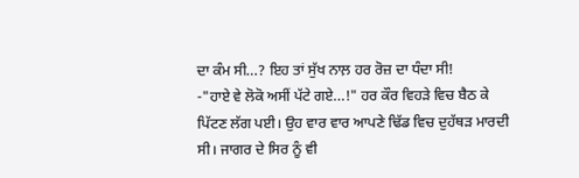ਦਾ ਕੰਮ ਸੀ...? ਇਹ ਤਾਂ ਸੁੱਖ ਨਾਲ਼ ਹਰ ਰੋਜ਼ ਦਾ ਧੰਦਾ ਸੀ!
-"ਹਾਏ ਵੇ ਲੋਕੋ ਅਸੀਂ ਪੱਟੇ ਗਏ...!" ਹਰ ਕੌਰ ਵਿਹੜੇ ਵਿਚ ਬੈਠ ਕੇ ਪਿੱਟਣ ਲੱਗ ਪਈ। ਉਹ ਵਾਰ ਵਾਰ ਆਪਣੇ ਢਿੱਡ ਵਿਚ ਦੁਹੱਥੜ ਮਾਰਦੀ ਸੀ। ਜਾਗਰ ਦੇ ਸਿਰ ਨੂੰ ਵੀ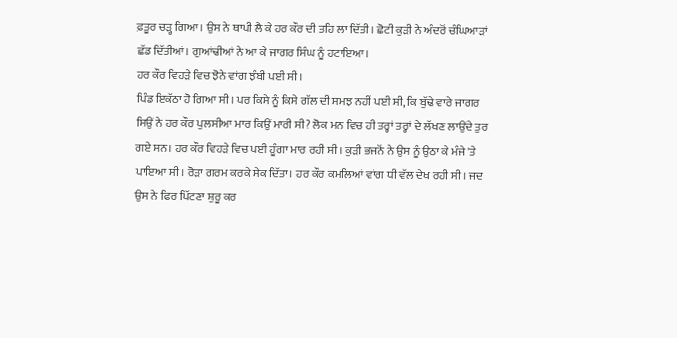ਫ਼ਤੂਰ ਚੜ੍ਹ ਗਿਆ। ਉਸ ਨੇ ਥਾਪੀ ਲੈ ਕੇ ਹਰ ਕੌਰ ਦੀ ਤਹਿ ਲਾ ਦਿੱਤੀ। ਛੋਟੀ ਕੁੜੀ ਨੇ ਅੰਦਰੋਂ ਚੰਘਿਆੜਾਂ ਛੱਡ ਦਿੱਤੀਆਂ। ਗੁਆਂਢੀਆਂ ਨੇ ਆ ਕੇ ਜਾਗਰ ਸਿੰਘ ਨੂੰ ਹਟਾਇਆ।
ਹਰ ਕੌਰ ਵਿਹੜੇ ਵਿਚ ਝੋਨੇ ਵਾਂਗ ਝੰਬੀ ਪਈ ਸੀ।
ਪਿੰਡ ਇਕੱਠਾ ਹੋ ਗਿਆ ਸੀ। ਪਰ ਕਿਸੇ ਨੂੰ ਕਿਸੇ ਗੱਲ ਦੀ ਸਮਝ ਨਹੀਂ ਪਈ ਸੀ, ਕਿ ਬੁੱਢੇ ਵਾਰੇ ਜਾਗਰ ਸਿਉਂ ਨੇ ਹਰ ਕੌਰ ਪੁਲਸੀਆ ਮਾਰ ਕਿਉਂ ਮਾਰੀ ਸੀ? ਲੋਕ ਮਨ ਵਿਚ ਹੀ ਤਰ੍ਹਾਂ ਤਰ੍ਹਾਂ ਦੇ ਲੱਖਣ ਲਾਉਂਦੇ ਤੁਰ ਗਏ ਸਨ। ਹਰ ਕੌਰ ਵਿਹੜੇ ਵਿਚ ਪਈ ਹੂੰਗਾ ਮਾਰ ਰਹੀ ਸੀ। ਕੁੜੀ ਭਜਨੋਂ ਨੇ ਉਸ ਨੂੰ ਉਠਾ ਕੇ ਮੰਜੇ 'ਤੇ ਪਾਇਆ ਸੀ। ਰੋੜਾ ਗਰਮ ਕਰਕੇ ਸੇਕ ਦਿੱਤਾ। ਹਰ ਕੌਰ ਕਮਲਿਆਂ ਵਾਂਗ ਧੀ ਵੱਲ ਦੇਖ ਰਹੀ ਸੀ। ਜਦ ਉਸ ਨੇ ਫਿਰ ਪਿੱਟਣਾ ਸ਼ੁਰੂ ਕਰ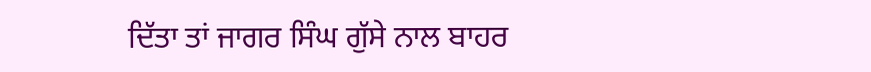ਦਿੱਤਾ ਤਾਂ ਜਾਗਰ ਸਿੰਘ ਗੁੱਸੇ ਨਾਲ ਬਾਹਰ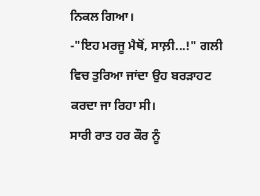ਨਿਕਲ ਗਿਆ।
-"ਇਹ ਮਰਜੂ ਮੈਥੋਂ, ਸਾਲ਼ੀ...!" ਗਲੀ ਵਿਚ ਤੁਰਿਆ ਜਾਂਦਾ ਉਹ ਬਰੜਾਹਟ ਕਰਦਾ ਜਾ ਰਿਹਾ ਸੀ।
ਸਾਰੀ ਰਾਤ ਹਰ ਕੌਰ ਨੂੰ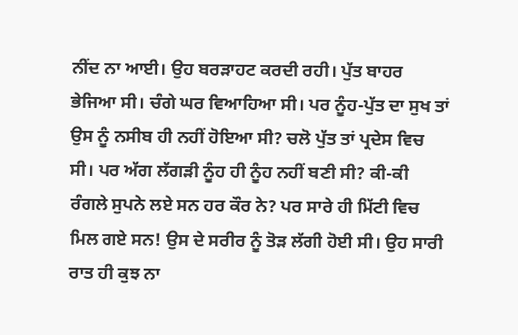ਨੀਂਦ ਨਾ ਆਈ। ਉਹ ਬਰੜਾਹਟ ਕਰਦੀ ਰਹੀ। ਪੁੱਤ ਬਾਹਰ ਭੇਜਿਆ ਸੀ। ਚੰਗੇ ਘਰ ਵਿਆਹਿਆ ਸੀ। ਪਰ ਨੂੰਹ-ਪੁੱਤ ਦਾ ਸੁਖ ਤਾਂ ਉਸ ਨੂੰ ਨਸੀਬ ਹੀ ਨਹੀਂ ਹੋਇਆ ਸੀ? ਚਲੋ ਪੁੱਤ ਤਾਂ ਪ੍ਰਦੇਸ ਵਿਚ ਸੀ। ਪਰ ਅੱਗ ਲੱਗੜੀ ਨੂੰਹ ਹੀ ਨੂੰਹ ਨਹੀਂ ਬਣੀ ਸੀ? ਕੀ-ਕੀ ਰੰਗਲੇ ਸੁਪਨੇ ਲਏ ਸਨ ਹਰ ਕੌਰ ਨੇ? ਪਰ ਸਾਰੇ ਹੀ ਮਿੱਟੀ ਵਿਚ ਮਿਲ ਗਏ ਸਨ! ਉਸ ਦੇ ਸਰੀਰ ਨੂੰ ਤੋੜ ਲੱਗੀ ਹੋਈ ਸੀ। ਉਹ ਸਾਰੀ ਰਾਤ ਹੀ ਕੁਝ ਨਾ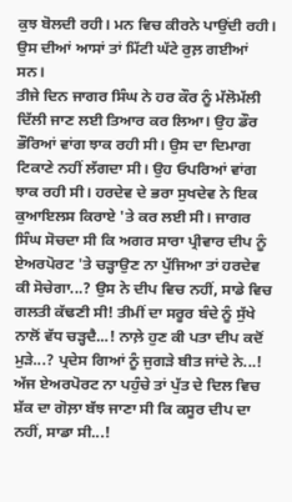ਕੁਝ ਬੋਲਦੀ ਰਹੀ। ਮਨ ਵਿਚ ਕੀਰਨੇ ਪਾਉਂਦੀ ਰਹੀ। ਉਸ ਦੀਆਂ ਆਸਾਂ ਤਾਂ ਮਿੱਟੀ ਘੱਟੇ ਰੁਲ਼ ਗਈਆਂ ਸਨ।
ਤੀਜੇ ਦਿਨ ਜਾਗਰ ਸਿੰਘ ਨੇ ਹਰ ਕੌਰ ਨੂੰ ਮੱਲੋਮੱਲੀ ਦਿੱਲੀ ਜਾਣ ਲਈ ਤਿਆਰ ਕਰ ਲਿਆ। ਉਹ ਡੌਰ ਭੌਰਿਆਂ ਵਾਂਗ ਝਾਕ ਰਹੀ ਸੀ। ਉਸ ਦਾ ਦਿਮਾਗ ਟਿਕਾਣੇ ਨਹੀਂ ਲੱਗਦਾ ਸੀ। ਉਹ ਓਪਰਿਆਂ ਵਾਂਗ ਝਾਕ ਰਹੀ ਸੀ। ਹਰਦੇਵ ਦੇ ਭਰਾ ਸੁਖਦੇਵ ਨੇ ਇਕ ਕੁਆਇਲਸ ਕਿਰਾਏ 'ਤੇ ਕਰ ਲਈ ਸੀ। ਜਾਗਰ ਸਿੰਘ ਸੋਚਦਾ ਸੀ ਕਿ ਅਗਰ ਸਾਰਾ ਪ੍ਰੀਵਾਰ ਦੀਪ ਨੂੰ ਏਅਰਪੋਰਟ 'ਤੇ ਚੜ੍ਹਾਉਣ ਨਾ ਪੁੱਜਿਆ ਤਾਂ ਹਰਦੇਵ ਕੀ ਸੋਚੇਗਾ...? ਉਸ ਨੇ ਦੀਪ ਵਿਚ ਨਹੀਂ, ਸਾਡੇ ਵਿਚ ਗਲਤੀ ਕੱਢਣੀ ਸੀ! ਤੀਮੀਂ ਦਾ ਸਰੂਰ ਬੰਦੇ ਨੂੰ ਸੁੱਖੇ ਨਾਲੋਂ ਵੱਧ ਚੜ੍ਹਦੈ...! ਨਾਲ਼ੇ ਹੁਣ ਕੀ ਪਤਾ ਦੀਪ ਕਦੋਂ ਮੁੜੇ...? ਪ੍ਰਦੇਸ ਗਿਆਂ ਨੂੰ ਜੁਗੜੇ ਬੀਤ ਜਾਂਦੇ ਨੇ...! ਅੱਜ ਏਅਰਪੋਰਟ ਨਾ ਪਹੁੰਚੇ ਤਾਂ ਪੁੱਤ ਦੇ ਦਿਲ ਵਿਚ ਸ਼ੱਕ ਦਾ ਗੋਲ਼ਾ ਬੱਝ ਜਾਣਾ ਸੀ ਕਿ ਕਸੂਰ ਦੀਪ ਦਾ ਨਹੀਂ, ਸਾਡਾ ਸੀ...!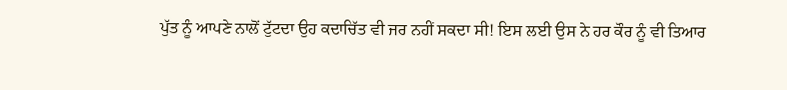ਪੁੱਤ ਨੂੰ ਆਪਣੇ ਨਾਲੋਂ ਟੁੱਟਦਾ ਉਹ ਕਦਾਚਿੱਤ ਵੀ ਜਰ ਨਹੀਂ ਸਕਦਾ ਸੀ! ਇਸ ਲਈ ਉਸ ਨੇ ਹਰ ਕੌਰ ਨੂੰ ਵੀ ਤਿਆਰ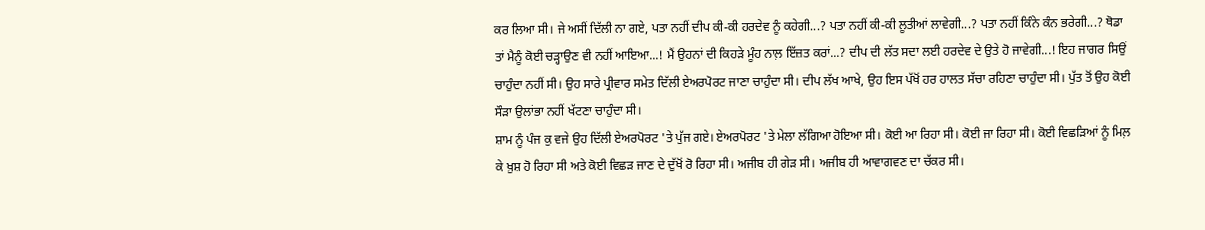ਕਰ ਲਿਆ ਸੀ। ਜੇ ਅਸੀਂ ਦਿੱਲੀ ਨਾ ਗਏ, ਪਤਾ ਨਹੀਂ ਦੀਪ ਕੀ-ਕੀ ਹਰਦੇਵ ਨੂੰ ਕਹੇਗੀ...? ਪਤਾ ਨਹੀਂ ਕੀ-ਕੀ ਲੂਤੀਆਂ ਲਾਵੇਗੀ...? ਪਤਾ ਨਹੀਂ ਕਿੰਨੇ ਕੰਨ ਭਰੇਗੀ...? ਥੋਡਾ ਤਾਂ ਮੈਨੂੰ ਕੋਈ ਚੜ੍ਹਾਉਣ ਵੀ ਨਹੀਂ ਆਇਆ...! ਮੈਂ ਉਹਨਾਂ ਦੀ ਕਿਹੜੇ ਮੂੰਹ ਨਾਲ਼ ਇੱਜ਼ਤ ਕਰਾਂ...? ਦੀਪ ਦੀ ਲੱਤ ਸਦਾ ਲਈ ਹਰਦੇਵ ਦੇ ਉਤੇ ਹੋ ਜਾਵੇਗੀ...! ਇਹ ਜਾਗਰ ਸਿਉਂ ਚਾਹੁੰਦਾ ਨਹੀਂ ਸੀ। ਉਹ ਸਾਰੇ ਪ੍ਰੀਵਾਰ ਸਮੇਤ ਦਿੱਲੀ ਏਅਰਪੋਰਟ ਜਾਣਾ ਚਾਹੁੰਦਾ ਸੀ। ਦੀਪ ਲੱਖ ਆਖੇ, ਉਹ ਇਸ ਪੱਖੋਂ ਹਰ ਹਾਲਤ ਸੱਚਾ ਰਹਿਣਾ ਚਾਹੁੰਦਾ ਸੀ। ਪੁੱਤ ਤੋਂ ਉਹ ਕੋਈ ਸੌੜਾ ਉਲਾਂਭਾ ਨਹੀਂ ਖੱਟਣਾ ਚਾਹੁੰਦਾ ਸੀ।
ਸ਼ਾਮ ਨੂੰ ਪੰਜ ਕੁ ਵਜੇ ਉਹ ਦਿੱਲੀ ਏਅਰਪੋਰਟ 'ਤੇ ਪੁੱਜ ਗਏ। ਏਅਰਪੋਰਟ 'ਤੇ ਮੇਲਾ ਲੱਗਿਆ ਹੋਇਆ ਸੀ। ਕੋਈ ਆ ਰਿਹਾ ਸੀ। ਕੋਈ ਜਾ ਰਿਹਾ ਸੀ। ਕੋਈ ਵਿਛੜਿਆਂ ਨੂੰ ਮਿਲ਼ ਕੇ ਖ਼ੁਸ਼ ਹੋ ਰਿਹਾ ਸੀ ਅਤੇ ਕੋਈ ਵਿਛੜ ਜਾਣ ਦੇ ਦੁੱਖੋਂ ਰੋ ਰਿਹਾ ਸੀ। ਅਜੀਬ ਹੀ ਗੇੜ ਸੀ। ਅਜੀਬ ਹੀ ਆਵਾਗਵਣ ਦਾ ਚੱਕਰ ਸੀ।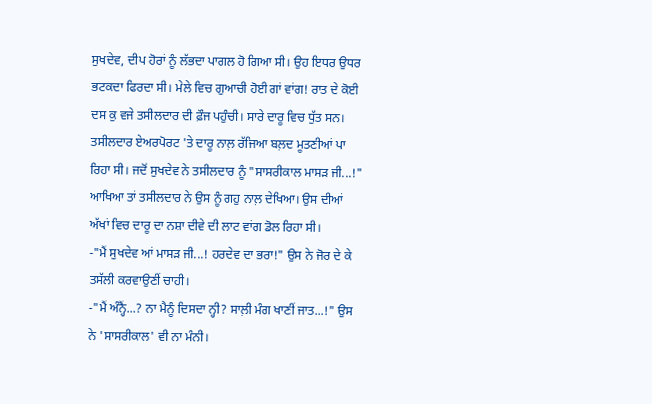ਸੁਖਦੇਵ, ਦੀਪ ਹੋਰਾਂ ਨੂੰ ਲੱਭਦਾ ਪਾਗਲ ਹੋ ਗਿਆ ਸੀ। ਉਹ ਇਧਰ ਉਧਰ ਭਟਕਦਾ ਫਿਰਦਾ ਸੀ। ਮੇਲੇ ਵਿਚ ਗੁਆਚੀ ਹੋਈ ਗਾਂ ਵਾਂਗ! ਰਾਤ ਦੇ ਕੋਈ ਦਸ ਕੁ ਵਜੇ ਤਸੀਲਦਾਰ ਦੀ ਫ਼ੌਜ ਪਹੁੰਚੀ। ਸਾਰੇ ਦਾਰੂ ਵਿਚ ਧੁੱਤ ਸਨ। ਤਸੀਲਦਾਰ ਏਅਰਪੋਰਟ 'ਤੇ ਦਾਰੂ ਨਾਲ਼ ਰੱਜਿਆ ਬਲ਼ਦ ਮੂਤਣੀਆਂ ਪਾ ਰਿਹਾ ਸੀ। ਜਦੋਂ ਸੁਖਦੇਵ ਨੇ ਤਸੀਲਦਾਰ ਨੂੰ "ਸਾਸਰੀਕਾਲ ਮਾਸੜ ਜੀ...!" ਆਖਿਆ ਤਾਂ ਤਸੀਲਦਾਰ ਨੇ ਉਸ ਨੂੰ ਗਹੁ ਨਾਲ਼ ਦੇਖਿਆ। ਉਸ ਦੀਆਂ ਅੱਖਾਂ ਵਿਚ ਦਾਰੂ ਦਾ ਨਸ਼ਾ ਦੀਵੇ ਦੀ ਲਾਟ ਵਾਂਗ ਡੋਲ ਰਿਹਾ ਸੀ।
-"ਮੈਂ ਸੁਖਦੇਵ ਆਂ ਮਾਸੜ ਜੀ...! ਹਰਦੇਵ ਦਾ ਭਰਾ!" ਉਸ ਨੇ ਜੋਰ ਦੇ ਕੇ ਤਸੱਲੀ ਕਰਵਾਉਣੀਂ ਚਾਹੀ।
-"ਮੈਂ ਅੰਨ੍ਹੈਂ...? ਨਾ ਮੈਨੂੰ ਦਿਸਦਾ ਨ੍ਹੀ? ਸਾਲ਼ੀ ਮੰਗ ਖਾਣੀਂ ਜਾਤ...!" ਉਸ ਨੇ 'ਸਾਸਰੀਕਾਲ' ਵੀ ਨਾ ਮੰਨੀ।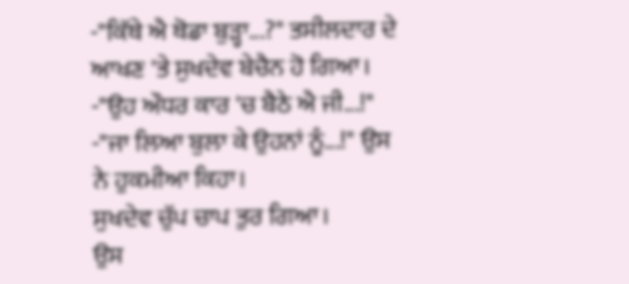-"ਕਿੱਥੇ ਐ ਥੋਡਾ ਬੁੜ੍ਹਾ...?" ਤਸੀਲਦਾਰ ਦੇ ਆਖਣ 'ਤੇ ਸੁਖਦੇਵ ਬੇਚੈਨ ਹੋ ਗਿਆ।
-"ਉਹ ਔਧਰ ਕਾਰ 'ਚ ਬੈਠੇ ਐ ਜੀ...!"
-"ਜਾ ਲਿਆ ਬੁਲਾ ਕੇ ਉਹਨਾਂ ਨੂੰ...!" ਉਸ ਨੇ ਹੁਕਮੀਆ ਕਿਹਾ।
ਸੁਖਦੇਵ ਚੁੱਪ ਚਾਪ ਤੁਰ ਗਿਆ।
ਉਸ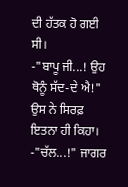ਦੀ ਹੱਤਕ ਹੋ ਗਈ ਸੀ।
-"ਬਾਪੂ ਜੀ...! ਉਹ ਥੋਨੂੰ ਸੱਦ-ਦੇ ਐ!" ਉਸ ਨੇ ਸਿਰਫ਼ ਇਤਨਾ ਹੀ ਕਿਹਾ।
-"ਚੱਲ...!" ਜਾਗਰ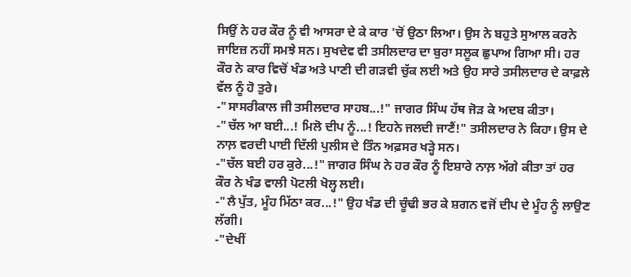ਸਿਉਂ ਨੇ ਹਰ ਕੌਰ ਨੂੰ ਵੀ ਆਸਰਾ ਦੇ ਕੇ ਕਾਰ 'ਚੋਂ ਉਠਾ ਲਿਆ। ਉਸ ਨੇ ਬਹੁਤੇ ਸੁਆਲ ਕਰਨੇ ਜਾਇਜ਼ ਨਹੀਂ ਸਮਝੇ ਸਨ। ਸੁਖਦੇਵ ਵੀ ਤਸੀਲਦਾਰ ਦਾ ਬੁਰਾ ਸਲੂਕ ਛੁਪਾਅ ਗਿਆ ਸੀ। ਹਰ ਕੌਰ ਨੇ ਕਾਰ ਵਿਚੋਂ ਖੰਡ ਅਤੇ ਪਾਣੀ ਦੀ ਗੜਵੀ ਚੁੱਕ ਲਈ ਅਤੇ ਉਹ ਸਾਰੇ ਤਸੀਲਦਾਰ ਦੇ ਕਾਫ਼ਲੇ ਵੱਲ ਨੂੰ ਹੋ ਤੁਰੇ।
-"ਸਾਸਰੀਕਾਲ ਜੀ ਤਸੀਲਦਾਰ ਸਾਹਬ...!" ਜਾਗਰ ਸਿੰਘ ਹੱਥ ਜੋੜ ਕੇ ਅਦਬ ਕੀਤਾ।
-"ਚੱਲ ਆ ਬਈ...! ਮਿਲੋ ਦੀਪ ਨੂੰ...! ਇਹਨੇ ਜਲਦੀ ਜਾਣੈਂ!" ਤਸੀਲਦਾਰ ਨੇ ਕਿਹਾ। ਉਸ ਦੇ ਨਾਲ਼ ਵਰਦੀ ਪਾਈ ਦਿੱਲੀ ਪੁਲੀਸ ਦੇ ਤਿੰਨ ਅਫ਼ਸਰ ਖੜ੍ਹੇ ਸਨ।
-"ਚੱਲ ਬਈ ਹਰ ਕੁਰੇ...!" ਜਾਗਰ ਸਿੰਘ ਨੇ ਹਰ ਕੌਰ ਨੂੰ ਇਸ਼ਾਰੇ ਨਾਲ਼ ਅੱਗੇ ਕੀਤਾ ਤਾਂ ਹਰ ਕੌਰ ਨੇ ਖੰਡ ਵਾਲੀ ਪੋਟਲੀ ਖੋਲ੍ਹ ਲਈ।
-"ਲੈ ਪੁੱਤ, ਮੂੰਹ ਮਿੱਠਾ ਕਰ...!" ਉਹ ਖੰਡ ਦੀ ਚੂੰਢੀ ਭਰ ਕੇ ਸ਼ਗਨ ਵਜੋਂ ਦੀਪ ਦੇ ਮੂੰਹ ਨੂੰ ਲਾਉਣ ਲੱਗੀ।
-"ਦੇਖੀਂ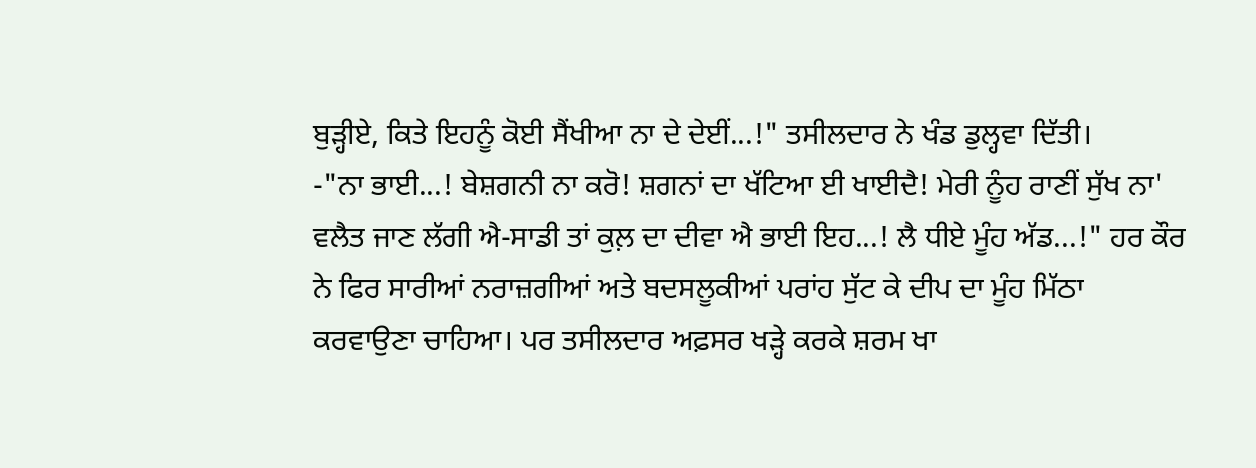ਬੁੜ੍ਹੀਏ, ਕਿਤੇ ਇਹਨੂੰ ਕੋਈ ਸੈਂਖੀਆ ਨਾ ਦੇ ਦੇਈਂ...!" ਤਸੀਲਦਾਰ ਨੇ ਖੰਡ ਡੁਲ੍ਹਵਾ ਦਿੱਤੀ।
-"ਨਾ ਭਾਈ...! ਬੇਸ਼ਗਨੀ ਨਾ ਕਰੋ! ਸ਼ਗਨਾਂ ਦਾ ਖੱਟਿਆ ਈ ਖਾਈਦੈ! ਮੇਰੀ ਨੂੰਹ ਰਾਣੀਂ ਸੁੱਖ ਨਾ' ਵਲੈਤ ਜਾਣ ਲੱਗੀ ਐ-ਸਾਡੀ ਤਾਂ ਕੁਲ਼ ਦਾ ਦੀਵਾ ਐ ਭਾਈ ਇਹ...! ਲੈ ਧੀਏ ਮੂੰਹ ਅੱਡ...!" ਹਰ ਕੌਰ ਨੇ ਫਿਰ ਸਾਰੀਆਂ ਨਰਾਜ਼ਗੀਆਂ ਅਤੇ ਬਦਸਲੂਕੀਆਂ ਪਰਾਂਹ ਸੁੱਟ ਕੇ ਦੀਪ ਦਾ ਮੂੰਹ ਮਿੱਠਾ ਕਰਵਾਉਣਾ ਚਾਹਿਆ। ਪਰ ਤਸੀਲਦਾਰ ਅਫ਼ਸਰ ਖੜ੍ਹੇ ਕਰਕੇ ਸ਼ਰਮ ਖਾ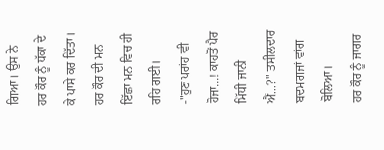ਗਿਆ। ਉਸ ਨੇ ਹਰ ਕੌਰ ਨੂੰ ਧੱਕਾ ਦੇ ਕੇ ਪਾਸੇ ਕਰ ਦਿੱਤਾ। ਹਰ ਕੌਰ ਦੀ ਮਨ ਇੱਛਾ ਮਨ ਵਿਚ ਹੀ ਰਹਿ ਗਈ।
-"ਹੁਣ ਪਰਾਂਹ ਵੀ ਹੋਜਾ...! ਕਾਹਤੋਂ ਪੈਰ ਮਿੱਧੀ ਜਾਨੀ ਐਂ...?" ਤਸੀਲਦਾਰ ਬਦਮਗਜਾਂ ਵਾਂਗ ਬੋਲਿਆ।
ਹਰ ਕੌਰ ਨੂੰ ਜਾਗਰ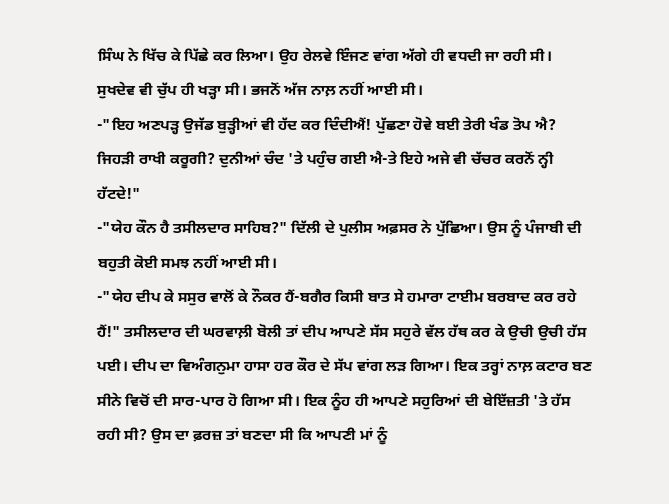ਸਿੰਘ ਨੇ ਖਿੱਚ ਕੇ ਪਿੱਛੇ ਕਰ ਲਿਆ। ਉਹ ਰੇਲਵੇ ਇੰਜਣ ਵਾਂਗ ਅੱਗੇ ਹੀ ਵਧਦੀ ਜਾ ਰਹੀ ਸੀ।
ਸੁਖਦੇਵ ਵੀ ਚੁੱਪ ਹੀ ਖੜ੍ਹਾ ਸੀ। ਭਜਨੋਂ ਅੱਜ ਨਾਲ਼ ਨਹੀਂ ਆਈ ਸੀ।
-"ਇਹ ਅਣਪੜ੍ਹ ਉਜੱਡ ਬੁੜ੍ਹੀਆਂ ਵੀ ਹੱਦ ਕਰ ਦਿੰਦੀਐਂ! ਪੁੱਛਣਾ ਹੋਵੇ ਬਈ ਤੇਰੀ ਖੰਡ ਤੋਪ ਐ? ਜਿਹੜੀ ਰਾਖੀ ਕਰੂਗੀ? ਦੁਨੀਆਂ ਚੰਦ 'ਤੇ ਪਹੁੰਚ ਗਈ ਐ-ਤੇ ਇਹੇ ਅਜੇ ਵੀ ਚੱਚਰ ਕਰਨੋਂ ਨ੍ਹੀ ਹੱਟਦੇ!"
-"ਯੇਹ ਕੌਨ ਹੈ ਤਸੀਲਦਾਰ ਸਾਹਿਬ?" ਦਿੱਲੀ ਦੇ ਪੁਲੀਸ ਅਫ਼ਸਰ ਨੇ ਪੁੱਛਿਆ। ਉਸ ਨੂੰ ਪੰਜਾਬੀ ਦੀ ਬਹੁਤੀ ਕੋਈ ਸਮਝ ਨਹੀਂ ਆਈ ਸੀ।
-"ਯੇਹ ਦੀਪ ਕੇ ਸਸੁਰ ਵਾਲੋਂ ਕੇ ਨੌਕਰ ਹੈਂ-ਬਗੈਰ ਕਿਸੀ ਬਾਤ ਸੇ ਹਮਾਰਾ ਟਾਈਮ ਬਰਬਾਦ ਕਰ ਰਹੇ ਹੈਂ!" ਤਸੀਲਦਾਰ ਦੀ ਘਰਵਾਲ਼ੀ ਬੋਲੀ ਤਾਂ ਦੀਪ ਆਪਣੇ ਸੱਸ ਸਹੁਰੇ ਵੱਲ ਹੱਥ ਕਰ ਕੇ ਉਚੀ ਉਚੀ ਹੱਸ ਪਈ। ਦੀਪ ਦਾ ਵਿਅੰਗਨੁਮਾ ਹਾਸਾ ਹਰ ਕੌਰ ਦੇ ਸੱਪ ਵਾਂਗ ਲੜ ਗਿਆ। ਇਕ ਤਰ੍ਹਾਂ ਨਾਲ਼ ਕਟਾਰ ਬਣ ਸੀਨੇ ਵਿਚੋਂ ਦੀ ਸਾਰ-ਪਾਰ ਹੋ ਗਿਆ ਸੀ। ਇਕ ਨੂੰਹ ਹੀ ਆਪਣੇ ਸਹੁਰਿਆਂ ਦੀ ਬੇਇੱਜ਼ਤੀ 'ਤੇ ਹੱਸ ਰਹੀ ਸੀ? ਉਸ ਦਾ ਫ਼ਰਜ਼ ਤਾਂ ਬਣਦਾ ਸੀ ਕਿ ਆਪਣੀ ਮਾਂ ਨੂੰ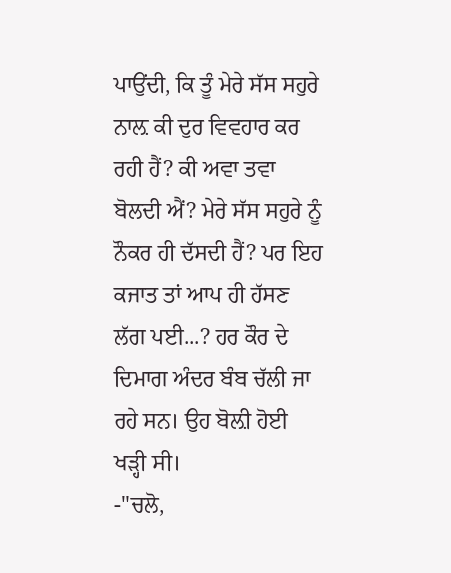ਪਾਉਂਦੀ, ਕਿ ਤੂੰ ਮੇਰੇ ਸੱਸ ਸਹੁਰੇ ਨਾਲ਼ ਕੀ ਦੁਰ ਵਿਵਹਾਰ ਕਰ ਰਹੀ ਹੈਂ? ਕੀ ਅਵਾ ਤਵਾ ਬੋਲਦੀ ਐਂ? ਮੇਰੇ ਸੱਸ ਸਹੁਰੇ ਨੂੰ ਨੌਕਰ ਹੀ ਦੱਸਦੀ ਹੈਂ? ਪਰ ਇਹ ਕਜਾਤ ਤਾਂ ਆਪ ਹੀ ਹੱਸਣ ਲੱਗ ਪਈ...? ਹਰ ਕੌਰ ਦੇ ਦਿਮਾਗ ਅੰਦਰ ਬੰਬ ਚੱਲੀ ਜਾ ਰਹੇ ਸਨ। ਉਹ ਬੋਲ਼ੀ ਹੋਈ ਖੜ੍ਹੀ ਸੀ।
-"ਚਲੋ,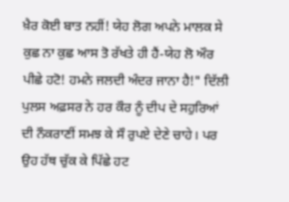ਖ਼ੈਰ ਕੋਈ ਬਾਤ ਨਹੀਂ! ਯੇਹ ਲੋਗ ਅਪਨੇ ਮਾਲਕ ਸੇ ਕੁਛ ਨਾ ਕੁਛ ਆਸ ਤੋ ਰੱਖਤੇ ਹੀ ਹੈਂ-ਯੇਹ ਲੋ ਔਰ ਪੀਛੇ ਹਟੋ! ਹਮਨੇ ਜਲਦੀ ਅੰਦਰ ਜਾਨਾ ਹੈ!" ਦਿੱਲੀ ਪੁਲਸ ਅਫ਼ਸਰ ਨੇ ਹਰ ਕੌਰ ਨੂੰ ਦੀਪ ਦੇ ਸਹੁਰਿਆਂ ਦੀ ਨੌਕਰਾਣੀਂ ਸਮਝ ਕੇ ਸੌ ਰੁਪਏ ਦੇਣੇ ਚਾਹੇ। ਪਰ ਉਹ ਹੱਥ ਚੁੱਕ ਕੇ ਪਿੱਛੇ ਹਟ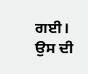ਗਈ। ਉਸ ਦੀ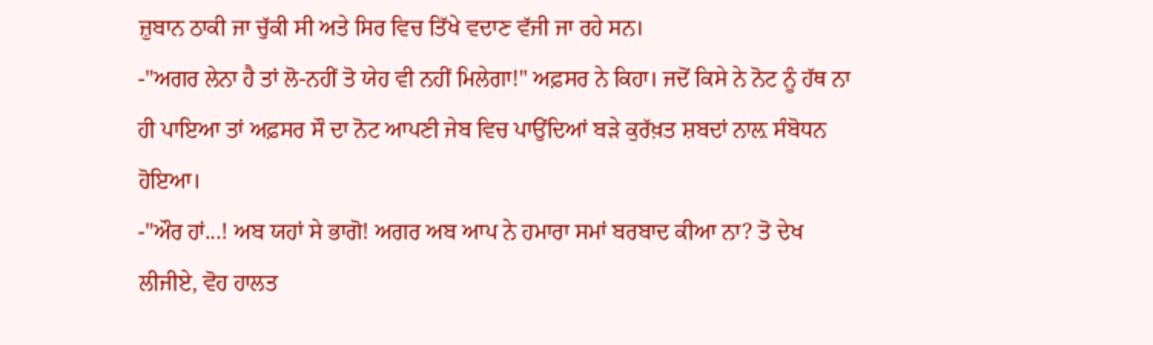ਜ਼ੁਬਾਨ ਠਾਕੀ ਜਾ ਚੁੱਕੀ ਸੀ ਅਤੇ ਸਿਰ ਵਿਚ ਤਿੱਖੇ ਵਦਾਣ ਵੱਜੀ ਜਾ ਰਹੇ ਸਨ।
-"ਅਗਰ ਲੇਨਾ ਹੈ ਤਾਂ ਲੋ-ਨਹੀਂ ਤੋ ਯੇਹ ਵੀ ਨਹੀਂ ਮਿਲੇਗਾ!" ਅਫ਼ਸਰ ਨੇ ਕਿਹਾ। ਜਦੋਂ ਕਿਸੇ ਨੇ ਨੋਟ ਨੂੰ ਹੱਥ ਨਾ ਹੀ ਪਾਇਆ ਤਾਂ ਅਫ਼ਸਰ ਸੌ ਦਾ ਨੋਟ ਆਪਣੀ ਜੇਬ ਵਿਚ ਪਾਉਂਦਿਆਂ ਬੜੇ ਕੁਰੱਖ਼ਤ ਸ਼ਬਦਾਂ ਨਾਲ਼ ਸੰਬੋਧਨ ਹੋਇਆ।
-"ਔਰ ਹਾਂ...! ਅਬ ਯਹਾਂ ਸੇ ਭਾਗੋ! ਅਗਰ ਅਬ ਆਪ ਨੇ ਹਮਾਰਾ ਸਮਾਂ ਬਰਬਾਦ ਕੀਆ ਨਾ? ਤੋ ਦੇਖ ਲੀਜੀਏ, ਵੋਹ ਹਾਲਤ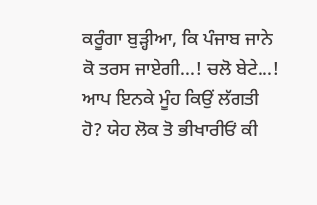ਕਰੂੰਗਾ ਬੁੜ੍ਹੀਆ, ਕਿ ਪੰਜਾਬ ਜਾਨੇ ਕੋ ਤਰਸ ਜਾਏਗੀ...! ਚਲੋ ਬੇਟੇ...! ਆਪ ਇਨਕੇ ਮੂੰਹ ਕਿਉਂ ਲੱਗਤੀ ਹੋ? ਯੇਹ ਲੋਕ ਤੋ ਭੀਖਾਰੀਓਂ ਕੀ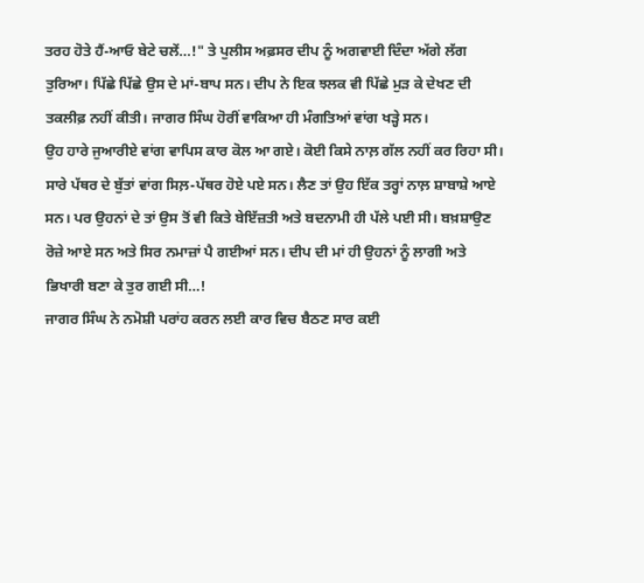ਤਰਹ ਹੋਤੇ ਹੈਂ-ਆਓ ਬੇਟੇ ਚਲੇਂ...!" ਤੇ ਪੁਲੀਸ ਅਫ਼ਸਰ ਦੀਪ ਨੂੰ ਅਗਵਾਈ ਦਿੰਦਾ ਅੱਗੇ ਲੱਗ ਤੁਰਿਆ। ਪਿੱਛੇ ਪਿੱਛੇ ਉਸ ਦੇ ਮਾਂ-ਬਾਪ ਸਨ। ਦੀਪ ਨੇ ਇਕ ਝਲਕ ਵੀ ਪਿੱਛੇ ਮੁੜ ਕੇ ਦੇਖਣ ਦੀ ਤਕਲੀਫ਼ ਨਹੀਂ ਕੀਤੀ। ਜਾਗਰ ਸਿੰਘ ਹੋਰੀਂ ਵਾਕਿਆ ਹੀ ਮੰਗਤਿਆਂ ਵਾਂਗ ਖੜ੍ਹੇ ਸਨ।
ਉਹ ਹਾਰੇ ਜੁਆਰੀਏ ਵਾਂਗ ਵਾਪਿਸ ਕਾਰ ਕੋਲ ਆ ਗਏ। ਕੋਈ ਕਿਸੇ ਨਾਲ਼ ਗੱਲ ਨਹੀਂ ਕਰ ਰਿਹਾ ਸੀ। ਸਾਰੇ ਪੱਥਰ ਦੇ ਬੁੱਤਾਂ ਵਾਂਗ ਸਿਲ਼-ਪੱਥਰ ਹੋਏ ਪਏ ਸਨ। ਲੈਣ ਤਾਂ ਉਹ ਇੱਕ ਤਰ੍ਹਾਂ ਨਾਲ਼ ਸ਼ਾਬਾਸ਼ੇ ਆਏ ਸਨ। ਪਰ ਉਹਨਾਂ ਦੇ ਤਾਂ ਉਸ ਤੋਂ ਵੀ ਕਿਤੇ ਬੇਇੱਜ਼ਤੀ ਅਤੇ ਬਦਨਾਮੀ ਹੀ ਪੱਲੇ ਪਈ ਸੀ। ਬਖ਼ਸ਼ਾਉਣ ਰੋਜ਼ੇ ਆਏ ਸਨ ਅਤੇ ਸਿਰ ਨਮਾਜ਼ਾਂ ਪੈ ਗਈਆਂ ਸਨ। ਦੀਪ ਦੀ ਮਾਂ ਹੀ ਉਹਨਾਂ ਨੂੰ ਲਾਗੀ ਅਤੇ ਭਿਖਾਰੀ ਬਣਾ ਕੇ ਤੁਰ ਗਈ ਸੀ...!
ਜਾਗਰ ਸਿੰਘ ਨੇ ਨਮੋਸ਼ੀ ਪਰਾਂਹ ਕਰਨ ਲਈ ਕਾਰ ਵਿਚ ਬੈਠਣ ਸਾਰ ਕਈ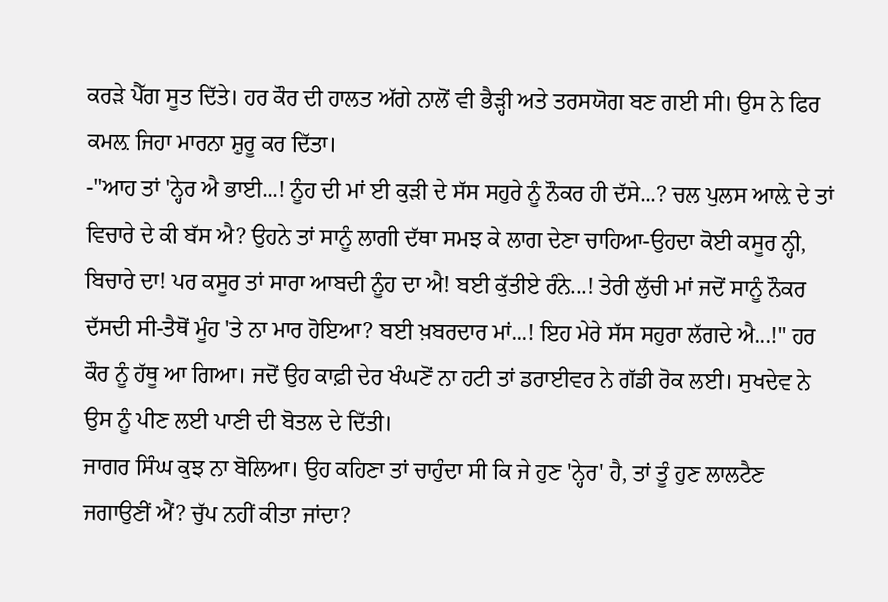ਕਰੜੇ ਪੈੱਗ ਸੂਤ ਦਿੱਤੇ। ਹਰ ਕੌਰ ਦੀ ਹਾਲਤ ਅੱਗੇ ਨਾਲੋਂ ਵੀ ਭੈੜ੍ਹੀ ਅਤੇ ਤਰਸਯੋਗ ਬਣ ਗਈ ਸੀ। ਉਸ ਨੇ ਫਿਰ ਕਮਲ਼ ਜਿਹਾ ਮਾਰਨਾ ਸ਼ੁਰੂ ਕਰ ਦਿੱਤਾ।
-"ਆਹ ਤਾਂ 'ਨ੍ਹੇਰ ਐ ਭਾਈ...! ਨੂੰਹ ਦੀ ਮਾਂ ਈ ਕੁੜੀ ਦੇ ਸੱਸ ਸਹੁਰੇ ਨੂੰ ਨੌਕਰ ਹੀ ਦੱਸੇ...? ਚਲ ਪੁਲਸ ਆਲ਼ੇ ਦੇ ਤਾਂ ਵਿਚਾਰੇ ਦੇ ਕੀ ਬੱਸ ਐ? ਉਹਨੇ ਤਾਂ ਸਾਨੂੰ ਲਾਗੀ ਦੱਥਾ ਸਮਝ ਕੇ ਲਾਗ ਦੇਣਾ ਚਾਹਿਆ-ਉਹਦਾ ਕੋਈ ਕਸੂਰ ਨ੍ਹੀ, ਬਿਚਾਰੇ ਦਾ! ਪਰ ਕਸੂਰ ਤਾਂ ਸਾਰਾ ਆਬਦੀ ਨੂੰਹ ਦਾ ਐ! ਬਈ ਕੁੱਤੀਏ ਰੰਨੇ...! ਤੇਰੀ ਲੁੱਚੀ ਮਾਂ ਜਦੋਂ ਸਾਨੂੰ ਨੌਕਰ ਦੱਸਦੀ ਸੀ-ਤੈਥੋਂ ਮੂੰਹ 'ਤੇ ਨਾ ਮਾਰ ਹੋਇਆ? ਬਈ ਖ਼ਬਰਦਾਰ ਮਾਂ...! ਇਹ ਮੇਰੇ ਸੱਸ ਸਹੁਰਾ ਲੱਗਦੇ ਐ...!" ਹਰ ਕੌਰ ਨੂੰ ਹੱਥੂ ਆ ਗਿਆ। ਜਦੋਂ ਉਹ ਕਾਫ਼ੀ ਦੇਰ ਖੰਘਣੋਂ ਨਾ ਹਟੀ ਤਾਂ ਡਰਾਈਵਰ ਨੇ ਗੱਡੀ ਰੋਕ ਲਈ। ਸੁਖਦੇਵ ਨੇ ਉਸ ਨੂੰ ਪੀਣ ਲਈ ਪਾਣੀ ਦੀ ਬੋਤਲ ਦੇ ਦਿੱਤੀ।
ਜਾਗਰ ਸਿੰਘ ਕੁਝ ਨਾ ਬੋਲਿਆ। ਉਹ ਕਹਿਣਾ ਤਾਂ ਚਾਹੁੰਦਾ ਸੀ ਕਿ ਜੇ ਹੁਣ 'ਨ੍ਹੇਰ' ਹੈ, ਤਾਂ ਤੂੰ ਹੁਣ ਲਾਲਟੈਣ ਜਗਾਉਣੀਂ ਐਂ? ਚੁੱਪ ਨਹੀਂ ਕੀਤਾ ਜਾਂਦਾ?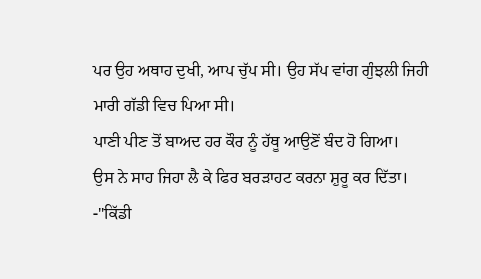ਪਰ ਉਹ ਅਥਾਹ ਦੁਖੀ, ਆਪ ਚੁੱਪ ਸੀ। ਉਹ ਸੱਪ ਵਾਂਗ ਗੁੰਝਲੀ ਜਿਹੀ ਮਾਰੀ ਗੱਡੀ ਵਿਚ ਪਿਆ ਸੀ।
ਪਾਣੀ ਪੀਣ ਤੋਂ ਬਾਅਦ ਹਰ ਕੌਰ ਨੂੰ ਹੱਥੂ ਆਉਣੋਂ ਬੰਦ ਹੋ ਗਿਆ।
ਉਸ ਨੇ ਸਾਹ ਜਿਹਾ ਲੈ ਕੇ ਫਿਰ ਬਰੜਾਹਟ ਕਰਨਾ ਸ਼ੁਰੂ ਕਰ ਦਿੱਤਾ।
-"ਕਿੱਡੀ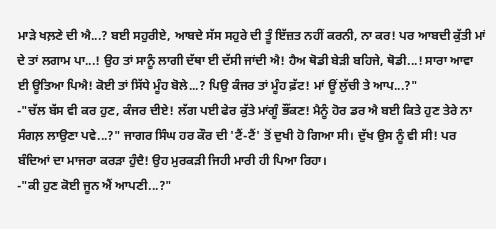ਮਾੜੇ ਖਲ਼ਣੇ ਦੀ ਐ...? ਬਈ ਸਹੁਰੀਏ, ਆਬਦੇ ਸੱਸ ਸਹੁਰੇ ਦੀ ਤੂੰ ਇੱਜ਼ਤ ਨਹੀਂ ਕਰਨੀ, ਨਾ ਕਰ! ਪਰ ਆਬਦੀ ਕੁੱਤੀ ਮਾਂ ਦੇ ਤਾਂ ਲਗਾਮ ਪਾ...! ਉਹ ਤਾਂ ਸਾਨੂੰ ਲਾਗੀ ਦੱਥਾ ਈ ਦੱਸੀ ਜਾਂਦੀ ਐ! ਹੈਅ ਥੋਡੀ ਬੇੜੀ ਬਹਿਜੇ, ਥੋਡੀ...! ਸਾਰਾ ਆਵਾ ਈ ਊਤਿਆ ਪਿਐ! ਕੋਈ ਤਾਂ ਸਿੱਧੇ ਮੂੰਹ ਬੋਲੇ...? ਪਿਉ ਕੰਜਰ ਤਾਂ ਮੂੰਹ ਫ਼ੱਟ! ਮਾਂ ਊਂ ਲੁੱਚੀ ਤੇ ਆਪ...?"
-"ਚੱਲ ਬੱਸ ਵੀ ਕਰ ਹੁਣ, ਕੰਜਰ ਦੀਏ! ਲੱਗ ਪਈ ਫੇਰ ਕੁੱਤੇ ਮਾਂਗੂੰ ਭੌਂਕਣ! ਮੈਨੂੰ ਹੋਰ ਡਰ ਐ ਬਈ ਕਿਤੇ ਹੁਣ ਤੇਰੇ ਨਾ ਸੰਗਲ਼ ਲਾਉਣਾ ਪਵੇ...?" ਜਾਗਰ ਸਿੰਘ ਹਰ ਕੌਰ ਦੀ 'ਟੈਂ-ਟੈਂ' ਤੋਂ ਦੁਖੀ ਹੋ ਗਿਆ ਸੀ। ਦੁੱਖ ਉਸ ਨੂੰ ਵੀ ਸੀ! ਪਰ ਬੰਦਿਆਂ ਦਾ ਮਾਜਰਾ ਕਰੜਾ ਹੁੰਦੈ! ਉਹ ਮੁਰਕੜੀ ਜਿਹੀ ਮਾਰੀ ਹੀ ਪਿਆ ਰਿਹਾ।
-"ਕੀ ਹੁਣ ਕੋਈ ਜੂਨ ਐਂ ਆਪਣੀ...?"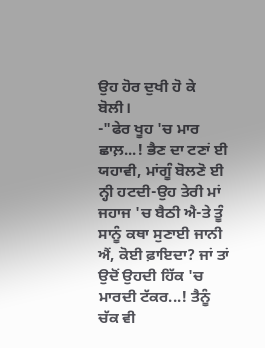ਉਹ ਹੋਰ ਦੁਖੀ ਹੋ ਕੇ ਬੋਲੀ।
-"ਫੇਰ ਖੂਹ 'ਚ ਮਾਰ ਛਾਲ਼...! ਭੈਣ ਦਾ ਟਣਾਂ ਈ ਯਹਾਵੀ, ਮਾਂਗੂੰ ਬੋਲਣੋ ਈ ਨ੍ਹੀ ਹਟਦੀ-ਉਹ ਤੇਰੀ ਮਾਂ ਜਹਾਜ 'ਚ ਬੈਠੀ ਐ-ਤੇ ਤੂੰ ਸਾਨੂੰ ਕਥਾ ਸੁਣਾਈ ਜਾਨੀ ਐਂ, ਕੋਈ ਫ਼ਾਇਦਾ? ਜਾਂ ਤਾਂ ਉਦੋਂ ਉਹਦੀ ਹਿੱਕ 'ਚ ਮਾਰਦੀ ਟੱਕਰ...! ਤੈਨੂੰ ਚੱਕ ਵੀ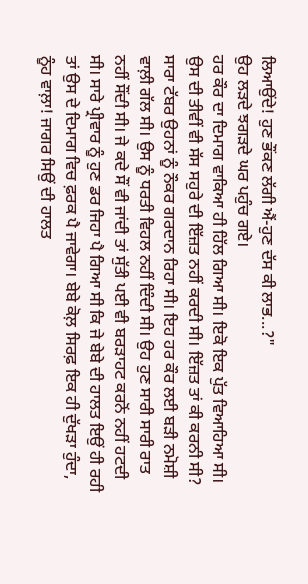ਲਿਆਉਂਦੇ! ਹੁਣ ਭੌਂਕਣ ਲੱਗੀ ਐਂ-ਹੁਣ ਦੱਸ ਕੀ ਲਾਭ...?"
ਉਹ ਲੜਦੇ ਝਗੜਦੇ ਘਰ ਪਹੁੰਚ ਗਏ।
ਹਰ ਕੌਰ ਦਾ ਦਿਮਾਗ ਵਾਕਿਆ ਹੀ ਹਿੱਲ ਗਿਆ ਸੀ। ਇਕੋ ਇਕ ਪੁੱਤ ਵਿਆਹਿਆ ਸੀ। ਉਸ ਦੀ ਤੀਵੀਂ ਵੀ ਸੱਸ ਸਹੁਰੇ ਦੀ ਇੱਜ਼ਤ ਨਹੀਂ ਕਰਦੀ ਸੀ। ਇੱਜ਼ਤ ਤਾਂ ਕੀ ਕਰਨੀ ਸੀ? ਸਾਰਾ ਟੱਬਰ ਉਹਨਾਂ ਨੂੰ ਨੌਕਰ ਗਰਦਾਨ ਰਿਹਾ ਸੀ। ਇਹ ਹਰ ਕੌਰ ਲਈ ਬੜੀ ਨਮੋਸ਼ੀ ਵਾਲ਼ੀ ਗੱਲ ਸੀ। ਉਸ ਨੂੰ ਧਰਤੀ ਵਿਹਲ ਨਹੀਂ ਦਿੰਦੀ ਸੀ। ਉਹ ਹੁਣ ਸਾਰੀ ਸਾਰੀ ਰਾਤ ਨਹੀਂ ਸੌਂਦੀ ਸੀ। ਜੇ ਕਦੇ ਸੌਂ ਵੀ ਜਾਂਦੀ ਤਾਂ ਸੁੱਤੀ ਪਈ ਵੀ ਬਰੜਾਹਟ ਕਰਨੋਂ ਨਹੀਂ ਹਟਦੀ ਸੀ। ਸਾਰੇ ਪ੍ਰੀਵਾਰ ਨੂੰ ਹੁਣ ਡਰ ਜਿਹਾ ਪੈ ਗਿਆ ਸੀ ਕਿ ਜੇ ਬੇਬੇ ਦੀ ਹਾਲਤ ਇਉਂ ਹੀ ਰਹੀ ਤਾਂ ਉਸ ਦੇ ਦਿਮਾਗ ਵਿਚ ਫ਼ਰਕ ਪੈ ਜਾਵੇਗਾ। ਬੇਬੇ ਕੋਲ਼ ਸਿਰਫ਼ ਇਕ ਹੀ ਦੁੱਖੜਾ ਹੁੰਦਾ, ਨੂੰਹ ਵਾਲ਼ਾ! ਜਾਗਰ ਸਿਉਂ ਦੀ ਹਾਲਤ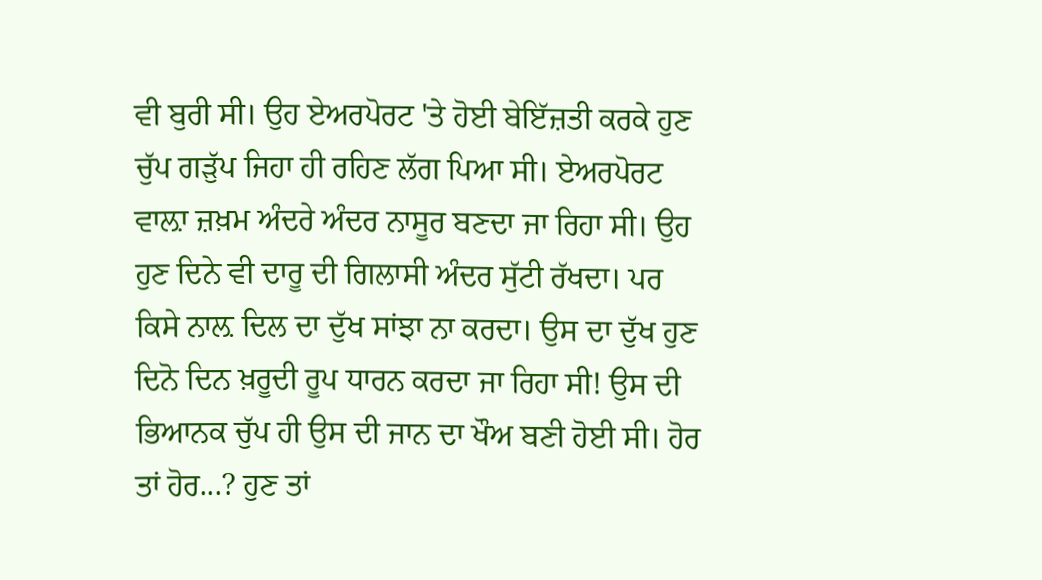ਵੀ ਬੁਰੀ ਸੀ। ਉਹ ਏਅਰਪੋਰਟ 'ਤੇ ਹੋਈ ਬੇਇੱਜ਼ਤੀ ਕਰਕੇ ਹੁਣ ਚੁੱਪ ਗੜੁੱਪ ਜਿਹਾ ਹੀ ਰਹਿਣ ਲੱਗ ਪਿਆ ਸੀ। ਏਅਰਪੋਰਟ ਵਾਲ਼ਾ ਜ਼ਖ਼ਮ ਅੰਦਰੇ ਅੰਦਰ ਨਾਸੂਰ ਬਣਦਾ ਜਾ ਰਿਹਾ ਸੀ। ਉਹ ਹੁਣ ਦਿਨੇ ਵੀ ਦਾਰੂ ਦੀ ਗਿਲਾਸੀ ਅੰਦਰ ਸੁੱਟੀ ਰੱਖਦਾ। ਪਰ ਕਿਸੇ ਨਾਲ਼ ਦਿਲ ਦਾ ਦੁੱਖ ਸਾਂਝਾ ਨਾ ਕਰਦਾ। ਉਸ ਦਾ ਦੁੱਖ ਹੁਣ ਦਿਨੋ ਦਿਨ ਖ਼ਰੂਦੀ ਰੂਪ ਧਾਰਨ ਕਰਦਾ ਜਾ ਰਿਹਾ ਸੀ! ਉਸ ਦੀ ਭਿਆਨਕ ਚੁੱਪ ਹੀ ਉਸ ਦੀ ਜਾਨ ਦਾ ਖੌਅ ਬਣੀ ਹੋਈ ਸੀ। ਹੋਰ ਤਾਂ ਹੋਰ...? ਹੁਣ ਤਾਂ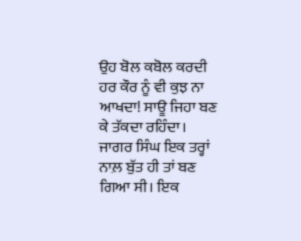ਉਹ ਬੋਲ ਕਬੋਲ ਕਰਦੀ ਹਰ ਕੌਰ ਨੂੰ ਵੀ ਕੁਝ ਨਾ ਆਖਦਾ! ਸਾਊ ਜਿਹਾ ਬਣ ਕੇ ਤੱਕਦਾ ਰਹਿੰਦਾ। ਜਾਗਰ ਸਿੰਘ ਇਕ ਤਰ੍ਹਾਂ ਨਾਲ਼ ਬੁੱਤ ਹੀ ਤਾਂ ਬਣ ਗਿਆ ਸੀ। ਇਕ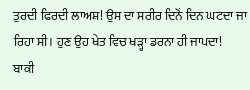ਤੁਰਦੀ ਫਿਰਦੀ ਲਾਅਸ਼! ਉਸ ਦਾ ਸਰੀਰ ਦਿਨੋਂ ਦਿਨ ਘਟਦਾ ਜਾ ਰਿਹਾ ਸੀ। ਹੁਣ ਉਹ ਖੇਤ ਵਿਚ ਖੜ੍ਹਾ ਡਰਨਾ ਹੀ ਜਾਪਦਾ!
ਬਾਕੀ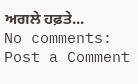ਅਗਲੇ ਹਫ਼ਤੇ...
No comments:
Post a Comment